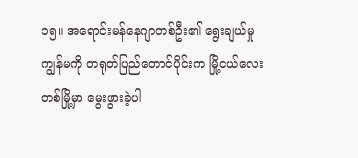၁၅။ အရောင်းမန်နေဂျာတစ်ဦး၏ ရွေးချယ်မှု
ကျွန်မကို တရုတ်ပြည်တောင်ပိုင်းက မြို့ငယ်လေးတစ်မြို့မှာ မွေးဖွားခဲ့ပါ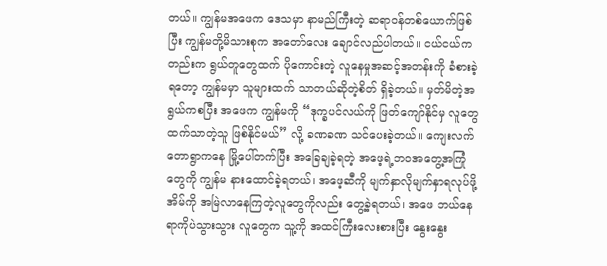တယ်။ ကျွန်မအဖေက ဒေသမှာ နာမည်ကြီးတဲ့ ဆရာဝန်တစ်ယောက်ဖြစ်ပြီး ကျွန်မတို့မိသားစုက အတော်လေး ချောင်လည်ပါတယ်။ ငယ်ငယ်ကတည်းက ရွယ်တူတွေထက် ပိုကောင်းတဲ့ လူနေမှုအဆင့်အတန်းကို ခံစားခဲ့ရတော့ ကျွန်မမှာ သူများထက် သာတယ်ဆိုတဲ့စိတ် ရှိခဲ့တယ်။ မှတ်မိတဲ့အရွယ်ကစပြီး အဖေက ကျွန်မကို “ဒုက္ခပင်လယ်ကို ဖြတ်ကျော်နိုင်မှ လူတွေထက်သာတဲ့သူ ဖြစ်နိုင်မယ်” လို့ ခဏခဏ သင်ပေးခဲ့တယ်။ ကျေးလက်တောရွာကနေ မြို့ပေါ်တက်ပြီး အခြေချခဲ့ရတဲ့ အဖေ့ရဲ့ဘဝအတွေ့အကြုံတွေကို ကျွန်မ နားထောင်ခဲ့ရတယ်၊ အဖေ့ဆီကို မျက်နှာလိုမျက်နှာရလုပ်ဖို့ အိမ်ကို အမြဲလာနေကြတဲ့လူတွေကိုလည်း တွေ့ခဲ့ရတယ်၊ အဖေ ဘယ်နေရာကိုပဲသွားသွား လူတွေက သူ့ကို အထင်ကြီးလေးစားပြီး နွေးနွေး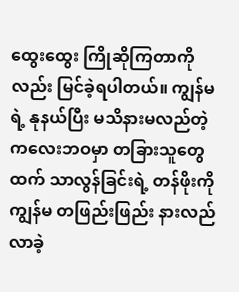ထွေးထွေး ကြိုဆိုကြတာကိုလည်း မြင်ခဲ့ရပါတယ်။ ကျွန်မရဲ့ နုနယ်ပြီး မသိနားမလည်တဲ့ ကလေးဘဝမှာ တခြားသူတွေထက် သာလွန်ခြင်းရဲ့ တန်ဖိုးကို ကျွန်မ တဖြည်းဖြည်း နားလည်လာခဲ့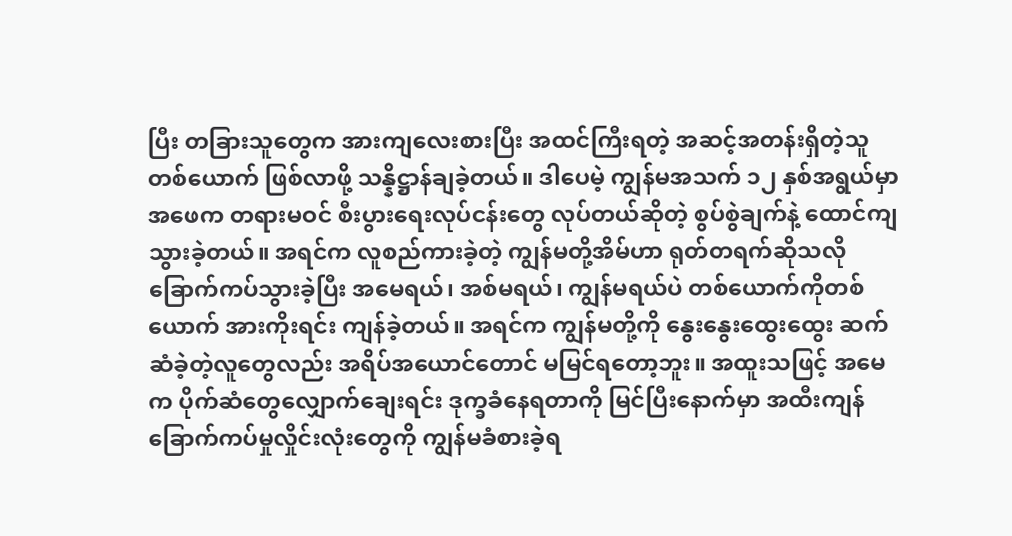ပြီး တခြားသူတွေက အားကျလေးစားပြီး အထင်ကြီးရတဲ့ အဆင့်အတန်းရှိတဲ့သူတစ်ယောက် ဖြစ်လာဖို့ သန္နိဋ္ဌာန်ချခဲ့တယ်။ ဒါပေမဲ့ ကျွန်မအသက် ၁၂ နှစ်အရွယ်မှာ အဖေက တရားမဝင် စီးပွားရေးလုပ်ငန်းတွေ လုပ်တယ်ဆိုတဲ့ စွပ်စွဲချက်နဲ့ ထောင်ကျသွားခဲ့တယ်။ အရင်က လူစည်ကားခဲ့တဲ့ ကျွန်မတို့အိမ်ဟာ ရုတ်တရက်ဆိုသလို ခြောက်ကပ်သွားခဲ့ပြီး အမေရယ်၊ အစ်မရယ်၊ ကျွန်မရယ်ပဲ တစ်ယောက်ကိုတစ်ယောက် အားကိုးရင်း ကျန်ခဲ့တယ်။ အရင်က ကျွန်မတို့ကို နွေးနွေးထွေးထွေး ဆက်ဆံခဲ့တဲ့လူတွေလည်း အရိပ်အယောင်တောင် မမြင်ရတော့ဘူး။ အထူးသဖြင့် အမေက ပိုက်ဆံတွေလျှောက်ချေးရင်း ဒုက္ခခံနေရတာကို မြင်ပြီးနောက်မှာ အထီးကျန်ခြောက်ကပ်မှုလှိုင်းလုံးတွေကို ကျွန်မခံစားခဲ့ရ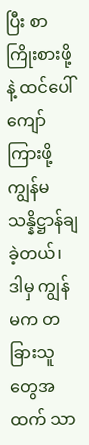ပြီး စာကြိုးစားဖို့နဲ့ ထင်ပေါ်ကျော်ကြားဖို့ ကျွန်မ သန္နိဋ္ဌာန်ချခဲ့တယ်၊ ဒါမှ ကျွန်မက တခြားသူတွေအထက် သာ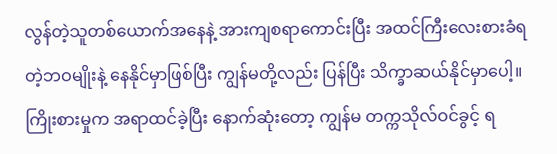လွန်တဲ့သူတစ်ယောက်အနေနဲ့ အားကျစရာကောင်းပြီး အထင်ကြီးလေးစားခံရတဲ့ဘဝမျိုးနဲ့ နေနိုင်မှာဖြစ်ပြီး ကျွန်မတို့လည်း ပြန်ပြီး သိက္ခာဆယ်နိုင်မှာပေါ့။ ကြိုးစားမှုက အရာထင်ခဲ့ပြီး နောက်ဆုံးတော့ ကျွန်မ တက္ကသိုလ်ဝင်ခွင့် ရ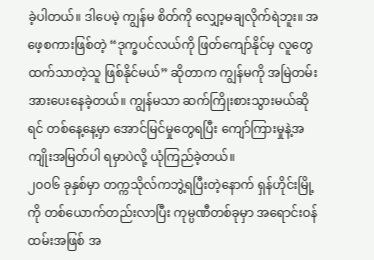ခဲ့ပါတယ်။ ဒါပေမဲ့ ကျွန်မ စိတ်ကို လျှော့မချလိုက်ရဲဘူး။ အဖေ့စကားဖြစ်တဲ့ “ဒုက္ခပင်လယ်ကို ဖြတ်ကျော်နိုင်မှ လူတွေထက်သာတဲ့သူ ဖြစ်နိုင်မယ်” ဆိုတာက ကျွန်မကို အမြဲတမ်းအားပေးနေခဲ့တယ်။ ကျွန်မသာ ဆက်ကြိုးစားသွားမယ်ဆိုရင် တစ်နေ့နေ့မှာ အောင်မြင်မှုတွေရပြီး ကျော်ကြားမှုနဲ့အကျိုးအမြတ်ပါ ရမှာပဲလို့ ယုံကြည်ခဲ့တယ်။
၂၀၀၆ ခုနှစ်မှာ တက္ကသိုလ်ကဘွဲ့ရပြီးတဲ့နောက် ရှန်ဟိုင်းမြို့ကို တစ်ယောက်တည်းလာပြီး ကုမ္ပဏီတစ်ခုမှာ အရောင်းဝန်ထမ်းအဖြစ် အ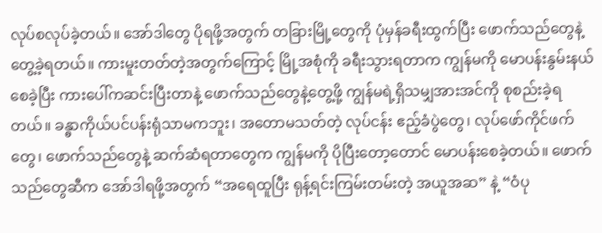လုပ်စလုပ်ခဲ့တယ်။ အော်ဒါတွေ ပိုရဖို့အတွက် တခြားမြို့တွေကို ပုံမှန်ခရီးထွက်ပြီး ဖောက်သည်တွေနဲ့ တွေ့ခဲ့ရတယ်။ ကားမူးတတ်တဲ့အတွက်ကြောင့် မြို့အစုံကို ခရီးသွားရတာက ကျွန်မကို မောပန်းနွမ်းနယ်စေခဲ့ပြီး ကားပေါ်ကဆင်းပြီးတာနဲ့ ဖောက်သည်တွေနဲ့တွေ့ဖို့ ကျွန်မရဲ့ရှိသမျှအားအင်ကို စုစည်းခဲ့ရတယ်။ ခန္ဓာကိုယ်ပင်ပန်းရုံသာမကဘူး၊ အတောမသတ်တဲ့ လုပ်ငန်း ဧည့်ခံပွဲတွေ၊ လုပ်ဖော်ကိုင်ဖက်တွေ၊ ဖောက်သည်တွေနဲ့ ဆက်ဆံရတာတွေက ကျွန်မကို ပိုပြီးတော့တောင် မောပန်းစေခဲ့တယ်။ ဖောက်သည်တွေဆီက အော်ဒါရဖို့အတွက် “အရေထူပြီး ရုန့်ရင်းကြမ်းတမ်းတဲ့ အယူအဆ” နဲ့ “ဝံပု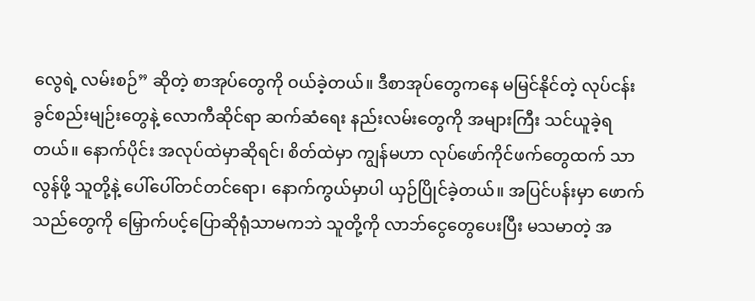လွေရဲ့ လမ်းစဉ်” ဆိုတဲ့ စာအုပ်တွေကို ဝယ်ခဲ့တယ်။ ဒီစာအုပ်တွေကနေ မမြင်နိုင်တဲ့ လုပ်ငန်းခွင်စည်းမျဉ်းတွေနဲ့ လောကီဆိုင်ရာ ဆက်ဆံရေး နည်းလမ်းတွေကို အများကြီး သင်ယူခဲ့ရတယ်။ နောက်ပိုင်း အလုပ်ထဲမှာဆိုရင်၊ စိတ်ထဲမှာ ကျွန်မဟာ လုပ်ဖော်ကိုင်ဖက်တွေထက် သာလွန်ဖို့ သူတို့နဲ့ ပေါ်ပေါ်တင်တင်ရော၊ နောက်ကွယ်မှာပါ ယှဉ်ပြိုင်ခဲ့တယ်။ အပြင်ပန်းမှာ ဖောက်သည်တွေကို မြှောက်ပင့်ပြောဆိုရုံသာမကဘဲ သူတို့ကို လာဘ်ငွေတွေပေးပြီး မသမာတဲ့ အ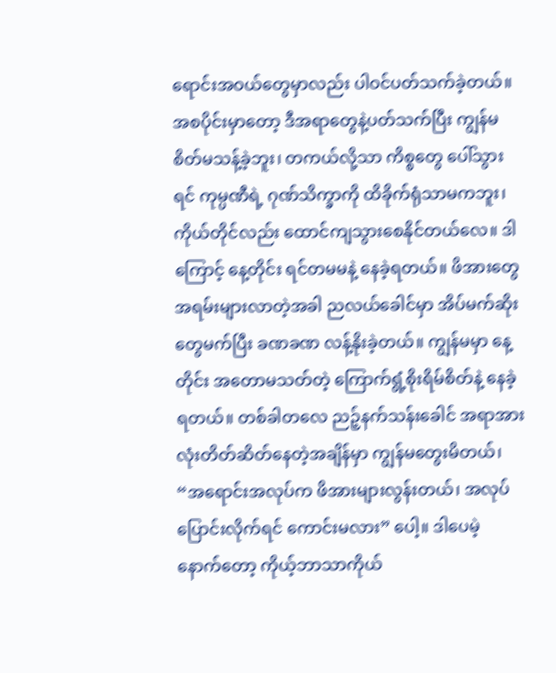ရောင်းအဝယ်တွေမှာလည်း ပါဝင်ပတ်သက်ခဲ့တယ်။ အစပိုင်းမှာတော့ ဒီအရာတွေနဲ့ပတ်သက်ပြီး ကျွန်မ စိတ်မသန့်ခဲ့ဘူး၊ တကယ်လို့သာ ကိစ္စတွေ ပေါ်သွားရင် ကုမ္ပဏီရဲ့ ဂုဏ်သိက္ခာကို ထိခိုက်ရုံသာမကဘူး၊ ကိုယ်တိုင်လည်း ထောင်ကျသွားစေနိုင်တယ်လေ။ ဒါကြောင့် နေ့တိုင်း ရင်တမမနဲ့ နေခဲ့ရတယ်။ ဖိအားတွေ အရမ်းများလာတဲ့အခါ ညလယ်ခေါင်မှာ အိပ်မက်ဆိုးတွေမက်ပြီး ခဏခဏ လန့်နိုးခဲ့တယ်။ ကျွန်မမှာ နေ့တိုင်း အတောမသတ်တဲ့ ကြောက်ရွံ့စိုးရိမ်စိတ်နဲ့ နေခဲ့ရတယ်။ တစ်ခါတလေ ညဉ့်နက်သန်းခေါင် အရာအားလုံးတိတ်ဆိတ်နေတဲ့အချိန်မှာ ကျွန်မတွေးမိတယ်၊ “အရောင်းအလုပ်က ဖိအားများလွန်းတယ်၊ အလုပ်ပြောင်းလိုက်ရင် ကောင်းမလား” ပေါ့။ ဒါပေမဲ့ နောက်တော့ ကိုယ့်ဘာသာကိုယ်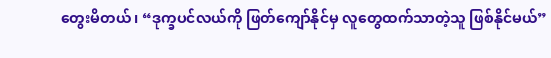တွေးမိတယ်၊ “ဒုက္ခပင်လယ်ကို ဖြတ်ကျော်နိုင်မှ လူတွေထက်သာတဲ့သူ ဖြစ်နိုင်မယ်”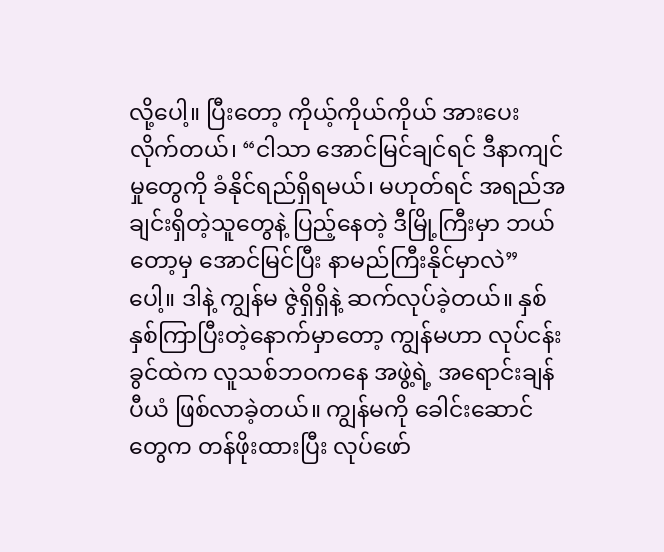လို့ပေါ့။ ပြီးတော့ ကိုယ့်ကိုယ်ကိုယ် အားပေးလိုက်တယ်၊ “ငါသာ အောင်မြင်ချင်ရင် ဒီနာကျင်မှုတွေကို ခံနိုင်ရည်ရှိရမယ်၊ မဟုတ်ရင် အရည်အချင်းရှိတဲ့သူတွေနဲ့ ပြည့်နေတဲ့ ဒီမြို့ကြီးမှာ ဘယ်တော့မှ အောင်မြင်ပြီး နာမည်ကြီးနိုင်မှာလဲ” ပေါ့။ ဒါနဲ့ ကျွန်မ ဇွဲရှိရှိနဲ့ ဆက်လုပ်ခဲ့တယ်။ နှစ်နှစ်ကြာပြီးတဲ့နောက်မှာတော့ ကျွန်မဟာ လုပ်ငန်းခွင်ထဲက လူသစ်ဘဝကနေ အဖွဲ့ရဲ့ အရောင်းချန်ပီယံ ဖြစ်လာခဲ့တယ်။ ကျွန်မကို ခေါင်းဆောင်တွေက တန်ဖိုးထားပြီး လုပ်ဖော်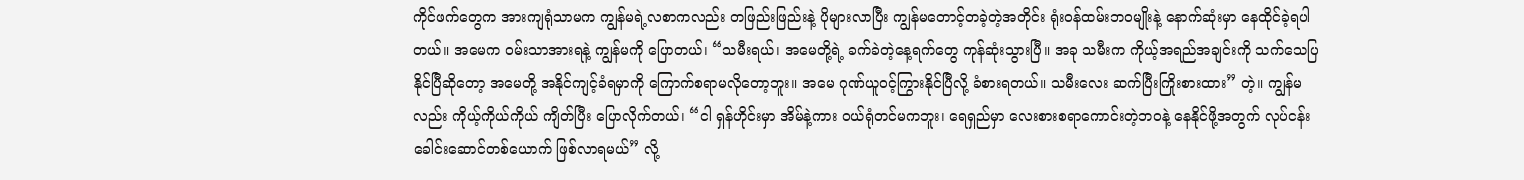ကိုင်ဖက်တွေက အားကျရုံသာမက ကျွန်မရဲ့လစာကလည်း တဖြည်းဖြည်းနဲ့ ပိုများလာပြီး ကျွန်မတောင့်တခဲ့တဲ့အတိုင်း ရုံးဝန်ထမ်းဘဝမျိုးနဲ့ နောက်ဆုံးမှာ နေထိုင်ခဲ့ရပါတယ်။ အမေက ဝမ်းသာအားရနဲ့ ကျွန်မကို ပြောတယ်၊ “သမီးရယ်၊ အမေတို့ရဲ့ ခက်ခဲတဲ့နေ့ရက်တွေ ကုန်ဆုံးသွားပြီ။ အခု သမီးက ကိုယ့်အရည်အချင်းကို သက်သေပြနိုင်ပြီဆိုတော့ အမေတို့ အနိုင်ကျင့်ခံရမှာကို ကြောက်စရာမလိုတော့ဘူး။ အမေ ဂုဏ်ယူဝင့်ကြွားနိုင်ပြီလို့ ခံစားရတယ်။ သမီးလေး ဆက်ပြီးကြိုးစားထား” တဲ့။ ကျွန်မလည်း ကိုယ့်ကိုယ်ကိုယ် ကျိတ်ပြီး ပြောလိုက်တယ်၊ “ငါ ရှန်ဟိုင်းမှာ အိမ်နဲ့ကား ဝယ်ရုံတင်မကဘူး၊ ရေရှည်မှာ လေးစားစရာကောင်းတဲ့ဘဝနဲ့ နေနိုင်ဖို့အတွက် လုပ်ငန်းခေါင်းဆောင်တစ်ယောက် ဖြစ်လာရမယ်” လို့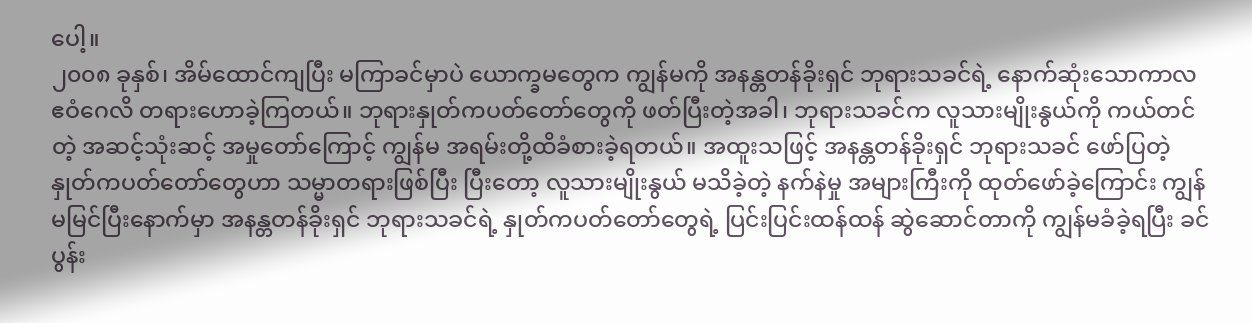ပေါ့။
၂၀၀၈ ခုနှစ်၊ အိမ်ထောင်ကျပြီး မကြာခင်မှာပဲ ယောက္ခမတွေက ကျွန်မကို အနန္တတန်ခိုးရှင် ဘုရားသခင်ရဲ့ နောက်ဆုံးသောကာလ ဧဝံဂေလိ တရားဟောခဲ့ကြတယ်။ ဘုရားနှုတ်ကပတ်တော်တွေကို ဖတ်ပြီးတဲ့အခါ၊ ဘုရားသခင်က လူသားမျိုးနွယ်ကို ကယ်တင်တဲ့ အဆင့်သုံးဆင့် အမှုတော်ကြောင့် ကျွန်မ အရမ်းတို့ထိခံစားခဲ့ရတယ်။ အထူးသဖြင့် အနန္တတန်ခိုးရှင် ဘုရားသခင် ဖော်ပြတဲ့ နှုတ်ကပတ်တော်တွေဟာ သမ္မာတရားဖြစ်ပြီး ပြီးတော့ လူသားမျိုးနွယ် မသိခဲ့တဲ့ နက်နဲမှု အများကြီးကို ထုတ်ဖော်ခဲ့ကြောင်း ကျွန်မမြင်ပြီးနောက်မှာ အနန္တတန်ခိုးရှင် ဘုရားသခင်ရဲ့ နှုတ်ကပတ်တော်တွေရဲ့ ပြင်းပြင်းထန်ထန် ဆွဲဆောင်တာကို ကျွန်မခံခဲ့ရပြီး ခင်ပွန်း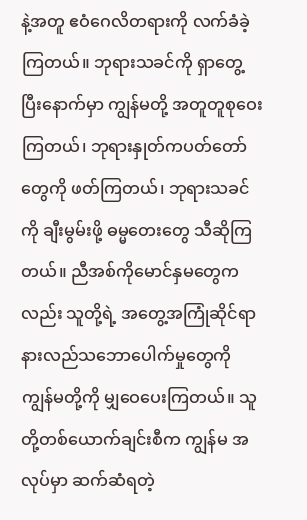နဲ့အတူ ဧဝံဂေလိတရားကို လက်ခံခဲ့ကြတယ်။ ဘုရားသခင်ကို ရှာတွေ့ပြီးနောက်မှာ ကျွန်မတို့ အတူတူစုဝေးကြတယ်၊ ဘုရားနှုတ်ကပတ်တော်တွေကို ဖတ်ကြတယ်၊ ဘုရားသခင်ကို ချီးမွမ်းဖို့ ဓမ္မတေးတွေ သီဆိုကြတယ်။ ညီအစ်ကိုမောင်နှမတွေကလည်း သူတို့ရဲ့ အတွေ့အကြုံဆိုင်ရာ နားလည်သဘောပေါက်မှုတွေကို ကျွန်မတို့ကို မျှဝေပေးကြတယ်။ သူတို့တစ်ယောက်ချင်းစီက ကျွန်မ အလုပ်မှာ ဆက်ဆံရတဲ့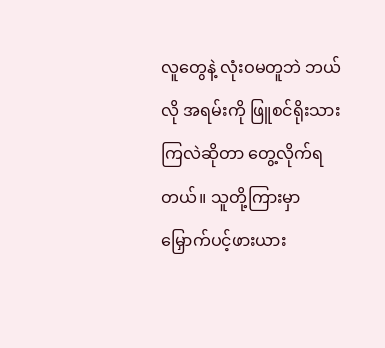လူတွေနဲ့ လုံးဝမတူဘဲ ဘယ်လို အရမ်းကို ဖြူစင်ရိုးသားကြလဲဆိုတာ တွေ့လိုက်ရတယ်။ သူတို့ကြားမှာ မြှောက်ပင့်ဖားယား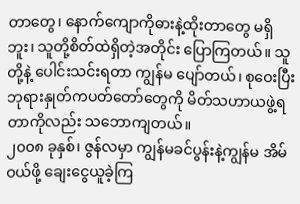တာတွေ၊ နောက်ကျောကိုဓားနဲ့ထိုးတာတွေ မရှိဘူး၊ သူတို့စိတ်ထဲရှိတဲ့အတိုင်း ပြောကြတယ်။ သူတို့နဲ့ ပေါင်းသင်းရတာ ကျွန်မ ပျော်တယ်၊ စုဝေးပြီး ဘုရားနှုတ်ကပတ်တော်တွေကို မိတ်သဟာယဖွဲ့ရတာကိုလည်း သဘောကျတယ်။
၂၀၀၈ ခုနှစ်၊ ဇွန်လမှာ ကျွန်မခင်ပွန်းနဲ့ကျွန်မ အိမ်ဝယ်ဖို့ ချေးငွေယူခဲ့ကြ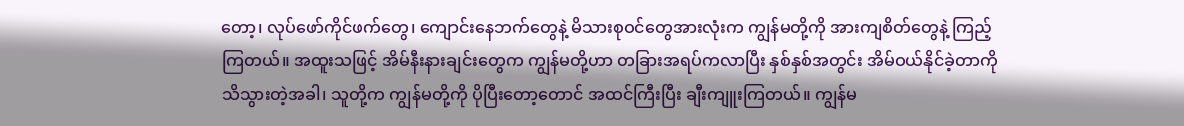တော့၊ လုပ်ဖော်ကိုင်ဖက်တွေ၊ ကျောင်းနေဘက်တွေနဲ့ မိသားစုဝင်တွေအားလုံးက ကျွန်မတို့ကို အားကျစိတ်တွေနဲ့ ကြည့်ကြတယ်။ အထူးသဖြင့် အိမ်နီးနားချင်းတွေက ကျွန်မတို့ဟာ တခြားအရပ်ကလာပြီး နှစ်နှစ်အတွင်း အိမ်ဝယ်နိုင်ခဲ့တာကို သိသွားတဲ့အခါ၊ သူတို့က ကျွန်မတို့ကို ပိုပြီးတော့တောင် အထင်ကြီးပြီး ချီးကျူးကြတယ်။ ကျွန်မ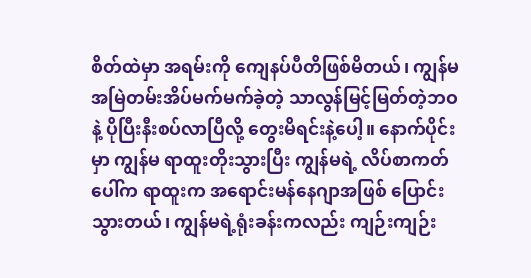စိတ်ထဲမှာ အရမ်းကို ကျေနပ်ပီတိဖြစ်မိတယ်၊ ကျွန်မ အမြဲတမ်းအိပ်မက်မက်ခဲ့တဲ့ သာလွန်မြင့်မြတ်တဲ့ဘဝနဲ့ ပိုပြီးနီးစပ်လာပြီလို့ တွေးမိရင်းနဲ့ပေါ့။ နောက်ပိုင်းမှာ ကျွန်မ ရာထူးတိုးသွားပြီး ကျွန်မရဲ့ လိပ်စာကတ်ပေါ်က ရာထူးက အရောင်းမန်နေဂျာအဖြစ် ပြောင်းသွားတယ်၊ ကျွန်မရဲ့ရုံးခန်းကလည်း ကျဉ်းကျဉ်း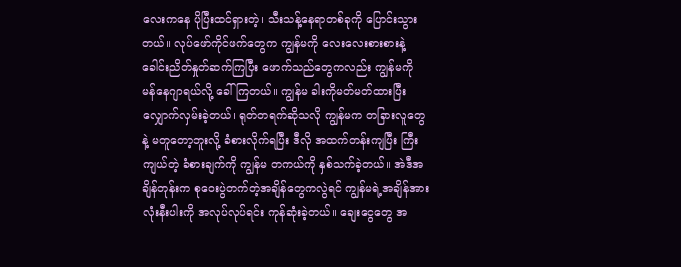လေးကနေ ပိုပြီးထင်ရှားတဲ့၊ သီးသန့်နေရာတစ်ခုကို ပြောင်းသွားတယ်။ လုပ်ဖော်ကိုင်ဖက်တွေက ကျွန်မကို လေးလေးစားစားနဲ့ ခေါင်းညိတ်နှုတ်ဆက်ကြပြီး ဖောက်သည်တွေကလည်း ကျွန်မကို မန်နေဂျာရယ်လို့ ခေါ်ကြတယ်။ ကျွန်မ ခါးကိုမတ်မတ်ထားပြီး လျှောက်လှမ်းခဲ့တယ်၊ ရုတ်တရက်ဆိုသလို ကျွန်မက တခြားလူတွေနဲ့ မတူတော့ဘူးလို့ ခံစားလိုက်ရပြီး ဒီလို အထက်တန်းကျပြီး ကြီးကျယ်တဲ့ ခံစားချက်ကို ကျွန်မ တကယ်ကို နှစ်သက်ခဲ့တယ်။ အဲဒီအချိန်တုန်းက စုဝေးပွဲတက်တဲ့အချိန်တွေကလွဲရင် ကျွန်မရဲ့အချိန်အားလုံးနီးပါးကို အလုပ်လုပ်ရင်း ကုန်ဆုံးခဲ့တယ်။ ချေးငွေတွေ အ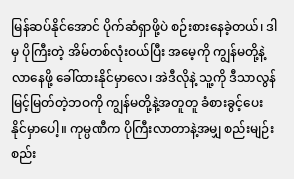မြန်ဆပ်နိုင်အောင် ပိုက်ဆံရှာဖို့ပဲ စဉ်းစားနေခဲ့တယ်၊ ဒါမှ ပိုကြီးတဲ့ အိမ်တစ်လုံးဝယ်ပြီး အမေ့ကို ကျွန်မတို့နဲ့လာနေဖို့ ခေါ်ထားနိုင်မှာလေ၊ အဲဒီလိုနဲ့ သူ့ကို ဒီသာလွန်မြင့်မြတ်တဲ့ဘဝကို ကျွန်မတို့နဲ့အတူတူ ခံစားခွင့်ပေးနိုင်မှာပေါ့။ ကုမ္ပဏီက ပိုကြီးလာတာနဲ့အမျှ စည်းမျဉ်းစည်း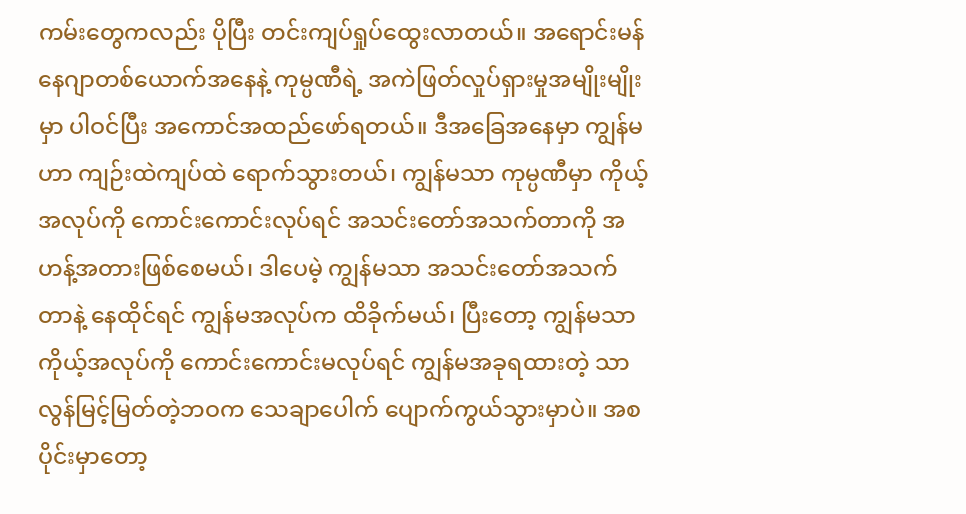ကမ်းတွေကလည်း ပိုပြီး တင်းကျပ်ရှုပ်ထွေးလာတယ်။ အရောင်းမန်နေဂျာတစ်ယောက်အနေနဲ့ ကုမ္ပဏီရဲ့ အကဲဖြတ်လှုပ်ရှားမှုအမျိုးမျိုးမှာ ပါဝင်ပြီး အကောင်အထည်ဖော်ရတယ်။ ဒီအခြေအနေမှာ ကျွန်မဟာ ကျဉ်းထဲကျပ်ထဲ ရောက်သွားတယ်၊ ကျွန်မသာ ကုမ္ပဏီမှာ ကိုယ့်အလုပ်ကို ကောင်းကောင်းလုပ်ရင် အသင်းတော်အသက်တာကို အဟန့်အတားဖြစ်စေမယ်၊ ဒါပေမဲ့ ကျွန်မသာ အသင်းတော်အသက်တာနဲ့ နေထိုင်ရင် ကျွန်မအလုပ်က ထိခိုက်မယ်၊ ပြီးတော့ ကျွန်မသာ ကိုယ့်အလုပ်ကို ကောင်းကောင်းမလုပ်ရင် ကျွန်မအခုရထားတဲ့ သာလွန်မြင့်မြတ်တဲ့ဘဝက သေချာပေါက် ပျောက်ကွယ်သွားမှာပဲ။ အစပိုင်းမှာတော့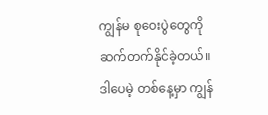ကျွန်မ စုဝေးပွဲတွေကို ဆက်တက်နိုင်ခဲ့တယ်။ ဒါပေမဲ့ တစ်နေ့မှာ ကျွန်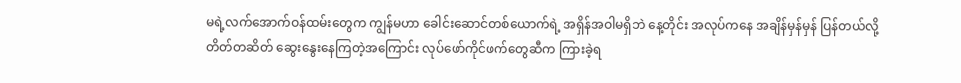မရဲ့လက်အောက်ဝန်ထမ်းတွေက ကျွန်မဟာ ခေါင်းဆောင်တစ်ယောက်ရဲ့ အရှိန်အဝါမရှိဘဲ နေ့တိုင်း အလုပ်ကနေ အချိန်မှန်မှန် ပြန်တယ်လို့ တိတ်တဆိတ် ဆွေးနွေးနေကြတဲ့အကြောင်း လုပ်ဖော်ကိုင်ဖက်တွေဆီက ကြားခဲ့ရ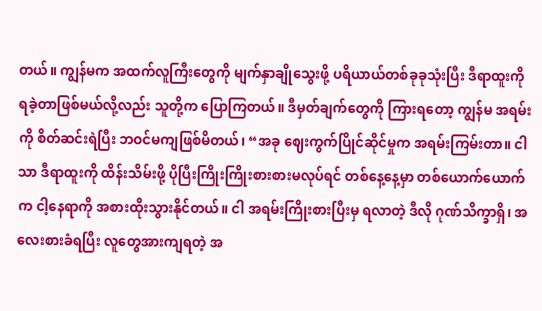တယ်။ ကျွန်မက အထက်လူကြီးတွေကို မျက်နှာချိုသွေးဖို့ ပရိယာယ်တစ်ခုခုသုံးပြီး ဒီရာထူးကို ရခဲ့တာဖြစ်မယ်လို့လည်း သူတို့က ပြောကြတယ်။ ဒီမှတ်ချက်တွေကို ကြားရတော့ ကျွန်မ အရမ်းကို စိတ်ဆင်းရဲပြီး ဘဝင်မကျဖြစ်မိတယ်၊ “အခု ဈေးကွက်ပြိုင်ဆိုင်မှုက အရမ်းကြမ်းတာ။ ငါသာ ဒီရာထူးကို ထိန်းသိမ်းဖို့ ပိုပြီးကြိုးကြိုးစားစားမလုပ်ရင် တစ်နေ့နေ့မှာ တစ်ယောက်ယောက်က ငါ့နေရာကို အစားထိုးသွားနိုင်တယ်။ ငါ အရမ်းကြိုးစားပြီးမှ ရလာတဲ့ ဒီလို ဂုဏ်သိက္ခာရှိ၊ အလေးစားခံရပြီး လူတွေအားကျရတဲ့ အ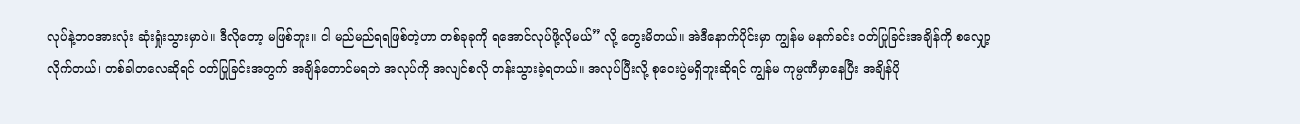လုပ်နဲ့ဘဝအားလုံး ဆုံးရှုံးသွားမှာပဲ။ ဒီလိုတော့ မဖြစ်ဘူး။ ငါ မည်မည်ရရဖြစ်တဲ့ဟာ တစ်ခုခုကို ရအောင်လုပ်ဖို့လိုမယ်” လို့ တွေးမိတယ်။ အဲဒီနောက်ပိုင်းမှာ ကျွန်မ မနက်ခင်း ဝတ်ပြုခြင်းအချိန်ကို စလျှော့လိုက်တယ်၊ တစ်ခါတလေဆိုရင် ဝတ်ပြုခြင်းအတွက် အချိန်တောင်မရဘဲ အလုပ်ကို အလျင်စလို တန်းသွားခဲ့ရတယ်။ အလုပ်ပြီးလို့ စုဝေးပွဲမရှိဘူးဆိုရင် ကျွန်မ ကုမ္ပဏီမှာနေပြီး အချိန်ပို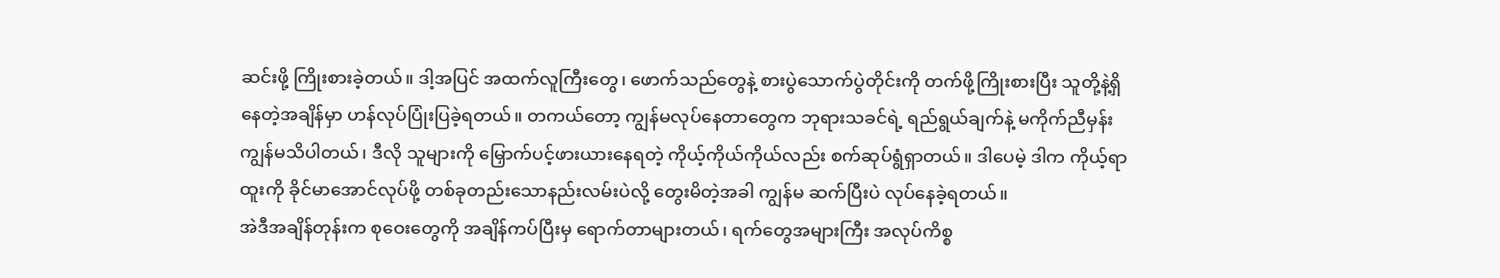ဆင်းဖို့ ကြိုးစားခဲ့တယ်။ ဒါ့အပြင် အထက်လူကြီးတွေ၊ ဖောက်သည်တွေနဲ့ စားပွဲသောက်ပွဲတိုင်းကို တက်ဖို့ကြိုးစားပြီး သူတို့နဲ့ရှိနေတဲ့အချိန်မှာ ဟန်လုပ်ပြုံးပြခဲ့ရတယ်။ တကယ်တော့ ကျွန်မလုပ်နေတာတွေက ဘုရားသခင်ရဲ့ ရည်ရွယ်ချက်နဲ့ မကိုက်ညီမှန်း ကျွန်မသိပါတယ်၊ ဒီလို သူများကို မြှောက်ပင့်ဖားယားနေရတဲ့ ကိုယ့်ကိုယ်ကိုယ်လည်း စက်ဆုပ်ရွံရှာတယ်။ ဒါပေမဲ့ ဒါက ကိုယ့်ရာထူးကို ခိုင်မာအောင်လုပ်ဖို့ တစ်ခုတည်းသောနည်းလမ်းပဲလို့ တွေးမိတဲ့အခါ ကျွန်မ ဆက်ပြီးပဲ လုပ်နေခဲ့ရတယ်။
အဲဒီအချိန်တုန်းက စုဝေးတွေကို အချိန်ကပ်ပြီးမှ ရောက်တာများတယ်၊ ရက်တွေအများကြီး အလုပ်ကိစ္စ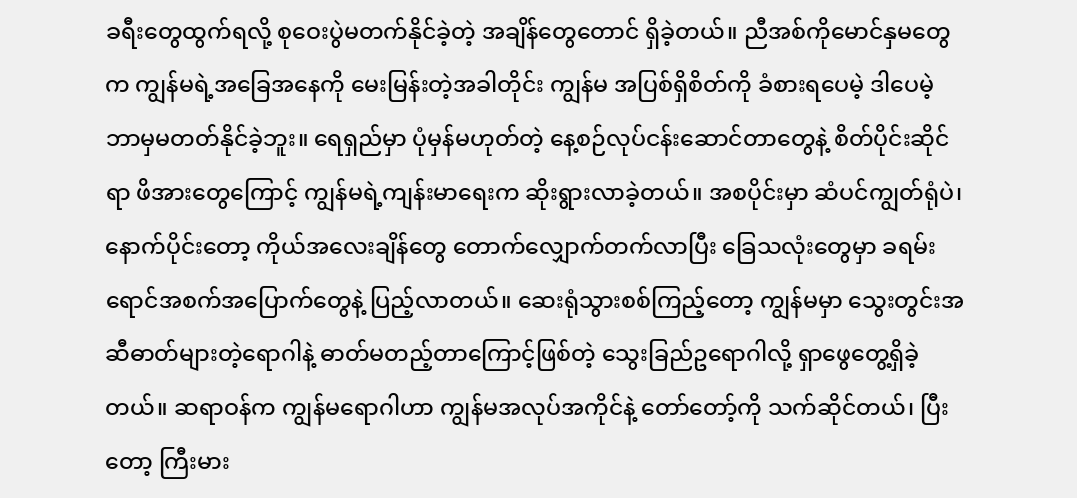ခရီးတွေထွက်ရလို့ စုဝေးပွဲမတက်နိုင်ခဲ့တဲ့ အချိန်တွေတောင် ရှိခဲ့တယ်။ ညီအစ်ကိုမောင်နှမတွေက ကျွန်မရဲ့အခြေအနေကို မေးမြန်းတဲ့အခါတိုင်း ကျွန်မ အပြစ်ရှိစိတ်ကို ခံစားရပေမဲ့ ဒါပေမဲ့ ဘာမှမတတ်နိုင်ခဲ့ဘူး။ ရေရှည်မှာ ပုံမှန်မဟုတ်တဲ့ နေ့စဉ်လုပ်ငန်းဆောင်တာတွေနဲ့ စိတ်ပိုင်းဆိုင်ရာ ဖိအားတွေကြောင့် ကျွန်မရဲ့ကျန်းမာရေးက ဆိုးရွားလာခဲ့တယ်။ အစပိုင်းမှာ ဆံပင်ကျွတ်ရုံပဲ၊ နောက်ပိုင်းတော့ ကိုယ်အလေးချိန်တွေ တောက်လျှောက်တက်လာပြီး ခြေသလုံးတွေမှာ ခရမ်းရောင်အစက်အပြောက်တွေနဲ့ ပြည့်လာတယ်။ ဆေးရုံသွားစစ်ကြည့်တော့ ကျွန်မမှာ သွေးတွင်းအဆီဓာတ်များတဲ့ရောဂါနဲ့ ဓာတ်မတည့်တာကြောင့်ဖြစ်တဲ့ သွေးခြည်ဥရောဂါလို့ ရှာဖွေတွေ့ရှိခဲ့တယ်။ ဆရာဝန်က ကျွန်မရောဂါဟာ ကျွန်မအလုပ်အကိုင်နဲ့ တော်တော့်ကို သက်ဆိုင်တယ်၊ ပြီးတော့ ကြီးမား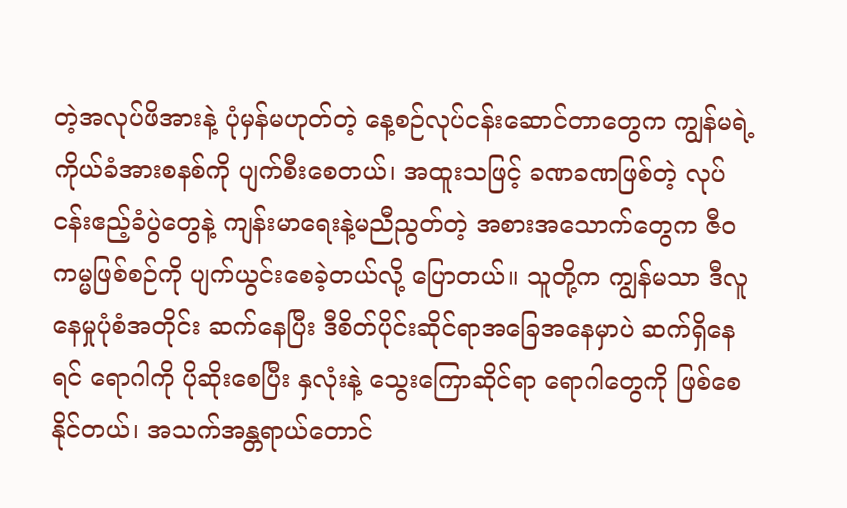တဲ့အလုပ်ဖိအားနဲ့ ပုံမှန်မဟုတ်တဲ့ နေ့စဉ်လုပ်ငန်းဆောင်တာတွေက ကျွန်မရဲ့ကိုယ်ခံအားစနစ်ကို ပျက်စီးစေတယ်၊ အထူးသဖြင့် ခဏခဏဖြစ်တဲ့ လုပ်ငန်းဧည့်ခံပွဲတွေနဲ့ ကျန်းမာရေးနဲ့မညီညွတ်တဲ့ အစားအသောက်တွေက ဇီဝကမ္မဖြစ်စဉ်ကို ပျက်ယွင်းစေခဲ့တယ်လို့ ပြောတယ်။ သူတို့က ကျွန်မသာ ဒီလူနေမှုပုံစံအတိုင်း ဆက်နေပြီး ဒီစိတ်ပိုင်းဆိုင်ရာအခြေအနေမှာပဲ ဆက်ရှိနေရင် ရောဂါကို ပိုဆိုးစေပြီး နှလုံးနဲ့ သွေးကြောဆိုင်ရာ ရောဂါတွေကို ဖြစ်စေနိုင်တယ်၊ အသက်အန္တရာယ်တောင်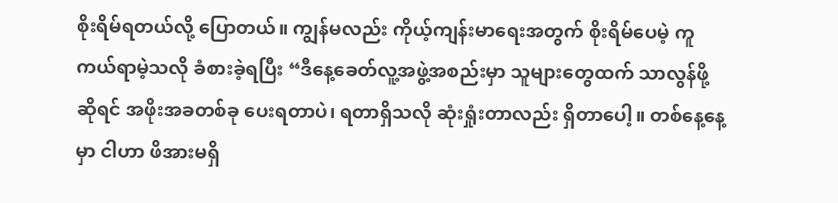စိုးရိမ်ရတယ်လို့ ပြောတယ်။ ကျွန်မလည်း ကိုယ့်ကျန်းမာရေးအတွက် စိုးရိမ်ပေမဲ့ ကူကယ်ရာမဲ့သလို ခံစားခဲ့ရပြီး “ဒီနေ့ခေတ်လူ့အဖွဲ့အစည်းမှာ သူများတွေထက် သာလွန်ဖို့ဆိုရင် အဖိုးအခတစ်ခု ပေးရတာပဲ၊ ရတာရှိသလို ဆုံးရှုံးတာလည်း ရှိတာပေါ့။ တစ်နေ့နေ့မှာ ငါဟာ ဖိအားမရှိ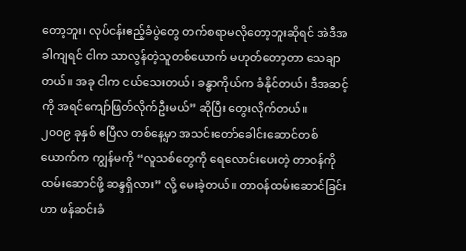တော့ဘူး၊ လုပ်ငန်းဧည့်ခံပွဲတွေ တက်စရာမလိုတော့ဘူးဆိုရင် အဲဒီအခါကျရင် ငါက သာလွန်တဲ့သူတစ်ယောက် မဟုတ်တော့တာ သေချာတယ်။ အခု ငါက ငယ်သေးတယ်၊ ခန္ဓာကိုယ်က ခံနိုင်တယ်၊ ဒီအဆင့်ကို အရင်ကျော်ဖြတ်လိုက်ဦးမယ်” ဆိုပြီး တွေးလိုက်တယ်။
၂၀၀၉ ခုနှစ် ဧပြီလ တစ်နေ့မှာ အသင်းတော်ခေါင်းဆောင်တစ်ယောက်က ကျွန်မကို “လူသစ်တွေကို ရေလောင်းပေးတဲ့ တာဝန်ကို ထမ်းဆောင်ဖို့ ဆန္ဒရှိလား” လို့ မေးခဲ့တယ်။ တာဝန်ထမ်းဆောင်ခြင်းဟာ ဖန်ဆင်းခံ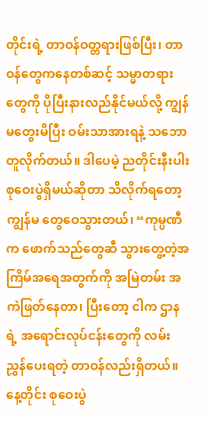တိုင်းရဲ့ တာဝန်ဝတ္တရားဖြစ်ပြီး၊ တာဝန်တွေကနေတစ်ဆင့် သမ္မာတရားတွေကို ပိုပြီးနားလည်နိုင်မယ်လို့ ကျွန်မတွေးမိပြီး ဝမ်းသာအားရနဲ့ သဘောတူလိုက်တယ်။ ဒါပေမဲ့ ညတိုင်းနီးပါး စုဝေးပွဲရှိမယ်ဆိုတာ သိလိုက်ရတော့ ကျွန်မ တွေဝေသွားတယ်၊ “ကုမ္ပဏီက ဖောက်သည်တွေဆီ သွားတွေ့တဲ့အကြိမ်အရေအတွက်ကို အမြဲတမ်း အကဲဖြတ်နေတာ၊ ပြီးတော့ ငါက ဌာနရဲ့ အရောင်းလုပ်ငန်းတွေကို လမ်းညွှန်ပေးရတဲ့ တာဝန်လည်းရှိတယ်။ နေ့တိုင်း စုဝေးပွဲ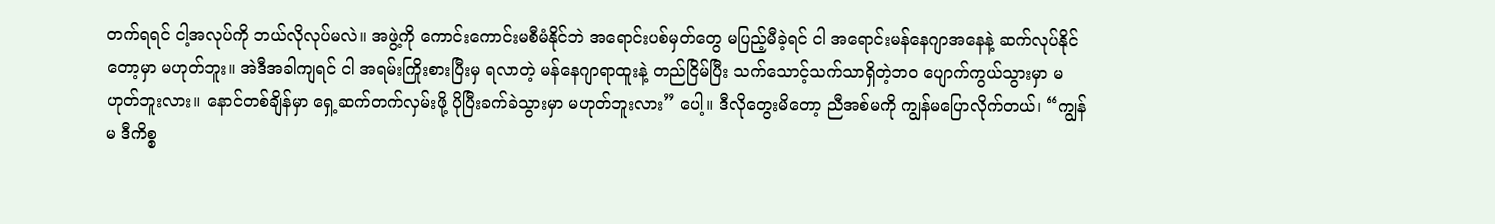တက်ရရင် ငါ့အလုပ်ကို ဘယ်လိုလုပ်မလဲ။ အဖွဲ့ကို ကောင်းကောင်းမစီမံနိုင်ဘဲ အရောင်းပစ်မှတ်တွေ မပြည့်မီခဲ့ရင် ငါ အရောင်းမန်နေဂျာအနေနဲ့ ဆက်လုပ်နိုင်တော့မှာ မဟုတ်ဘူး။ အဲဒီအခါကျရင် ငါ အရမ်းကြိုးစားပြီးမှ ရလာတဲ့ မန်နေဂျာရာထူးနဲ့ တည်ငြိမ်ပြီး သက်သောင့်သက်သာရှိတဲ့ဘဝ ပျောက်ကွယ်သွားမှာ မဟုတ်ဘူးလား။ နောင်တစ်ချိန်မှာ ရှေ့ဆက်တက်လှမ်းဖို့ ပိုပြီးခက်ခဲသွားမှာ မဟုတ်ဘူးလား” ပေါ့။ ဒီလိုတွေးမိတော့ ညီအစ်မကို ကျွန်မပြောလိုက်တယ်၊ “ကျွန်မ ဒီကိစ္စ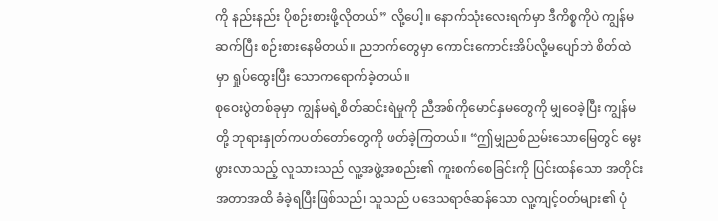ကို နည်းနည်း ပိုစဉ်းစားဖို့လိုတယ်” လို့ပေါ့။ နောက်သုံးလေးရက်မှာ ဒီကိစ္စကိုပဲ ကျွန်မ ဆက်ပြီး စဉ်းစားနေမိတယ်။ ညဘက်တွေမှာ ကောင်းကောင်းအိပ်လို့မပျော်ဘဲ စိတ်ထဲမှာ ရှုပ်ထွေးပြီး သောကရောက်ခဲ့တယ်။
စုဝေးပွဲတစ်ခုမှာ ကျွန်မရဲ့စိတ်ဆင်းရဲမှုကို ညီအစ်ကိုမောင်နှမတွေကို မျှဝေခဲ့ပြီး ကျွန်မတို့ ဘုရားနှုတ်ကပတ်တော်တွေကို ဖတ်ခဲ့ကြတယ်။ “ဤမျှညစ်ညမ်းသောမြေတွင် မွေးဖွားလာသည့် လူသားသည် လူ့အဖွဲ့အစည်း၏ ကူးစက်စေခြင်းကို ပြင်းထန်သော အတိုင်းအတာအထိ ခံခဲ့ရပြီးဖြစ်သည်၊ သူသည် ပဒေသရာဇ်ဆန်သော လူ့ကျင့်ဝတ်များ၏ ပုံ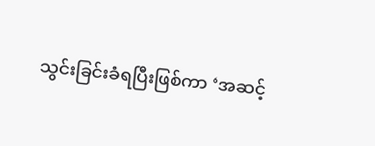သွင်းခြင်းခံရပြီးဖြစ်ကာ ‘အဆင့်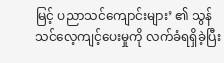မြင့် ပညာသင်ကျောင်းများ’ ၏ သွန်သင်လေ့ကျင့်ပေးမှုကို လက်ခံရရှိခဲ့ပြီး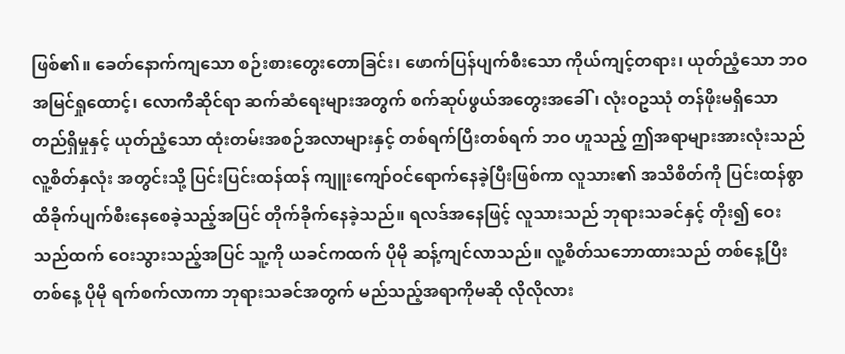ဖြစ်၏။ ခေတ်နောက်ကျသော စဉ်းစားတွေးတောခြင်း၊ ဖောက်ပြန်ပျက်စီးသော ကိုယ်ကျင့်တရား၊ ယုတ်ညံ့သော ဘဝ အမြင်ရှုထောင့်၊ လောကီဆိုင်ရာ ဆက်ဆံရေးများအတွက် စက်ဆုပ်ဖွယ်အတွေးအခေါ်၊ လုံးဝဥဿုံ တန်ဖိုးမရှိသော တည်ရှိမှုနှင့် ယုတ်ညံ့သော ထုံးတမ်းအစဉ်အလာများနှင့် တစ်ရက်ပြီးတစ်ရက် ဘဝ ဟူသည့် ဤအရာများအားလုံးသည် လူ့စိတ်နှလုံး အတွင်းသို့ ပြင်းပြင်းထန်ထန် ကျူးကျော်ဝင်ရောက်နေခဲ့ပြီးဖြစ်ကာ လူသား၏ အသိစိတ်ကို ပြင်းထန်စွာ ထိခိုက်ပျက်စီးနေစေခဲ့သည့်အပြင် တိုက်ခိုက်နေခဲ့သည်။ ရလဒ်အနေဖြင့် လူသားသည် ဘုရားသခင်နှင့် တိုး၍ ဝေးသည်ထက် ဝေးသွားသည့်အပြင် သူ့ကို ယခင်ကထက် ပိုမို ဆန့်ကျင်လာသည်။ လူ့စိတ်သဘောထားသည် တစ်နေ့ပြီးတစ်နေ့ ပိုမို ရက်စက်လာကာ ဘုရားသခင်အတွက် မည်သည့်အရာကိုမဆို လိုလိုလား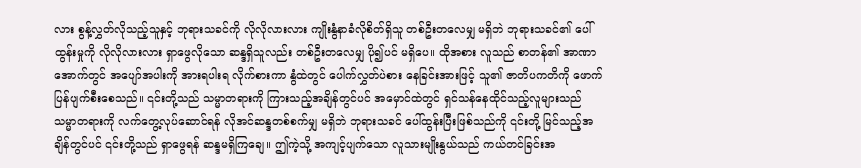လား စွန့်လွှတ်လိုသည့်သူနှင့် ဘုရားသခင်ကို လိုလိုလားလား ကျိုးနွံနာခံလိုစိတ်ရှိသူ တစ်ဦးတလေမျှ မရှိဘဲ ဘုရားသခင်၏ ပေါ်ထွန်းမှုကို လိုလိုလားလား ရှာဖွေလိုသော ဆန္ဒရှိသူလည်း တစ်ဦးတလေမျှ ပို၍ပင် မရှိပေ။ ထိုအစား လူသည် စာတန်၏ အာဏာအောက်တွင် အပျော်အပါးကို အားရပါးရ လိုက်စားကာ နွံထဲတွင် ပေါက်လွှတ်ပဲစား နေခြင်းအားဖြင့် သူ၏ ဇာတိပကတိကို ဖောက်ပြန်ပျက်စီးစေသည်။ ၎င်းတို့သည် သမ္မာတရားကို ကြားသည့်အချိန်တွင်ပင် အမှောင်ထဲတွင် ရှင်သန်နေထိုင်သည့်လူများသည် သမ္မာတရားကို လက်တွေ့လုပ်ဆောင်ရန် လိုအင်ဆန္ဒတစ်စက်မျှ မရှိဘဲ ဘုရားသခင် ပေါ်ထွန်းပြီးဖြစ်သည်ကို ၎င်းတို့ မြင်သည့်အချိန်တွင်ပင် ၎င်းတို့သည် ရှာဖွေရန် ဆန္ဒမရှိကြချေ။ ဤကဲ့သို့ အကျင့်ပျက်သော လူသားမျိုးနွယ်သည် ကယ်တင်ခြင်းအ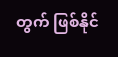တွက် ဖြစ်နိုင်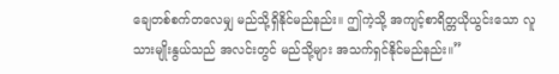ချေတစ်စက်တလေမျှ မည်သို့ရှိနိုင်မည်နည်း။ ဤကဲ့သို့ အကျင့်စာရိတ္တယိုယွင်းသော လူသားမျိုးနွယ်သည် အလင်းတွင် မည်သို့များ အသက်ရှင်နိုင်မည်နည်း။”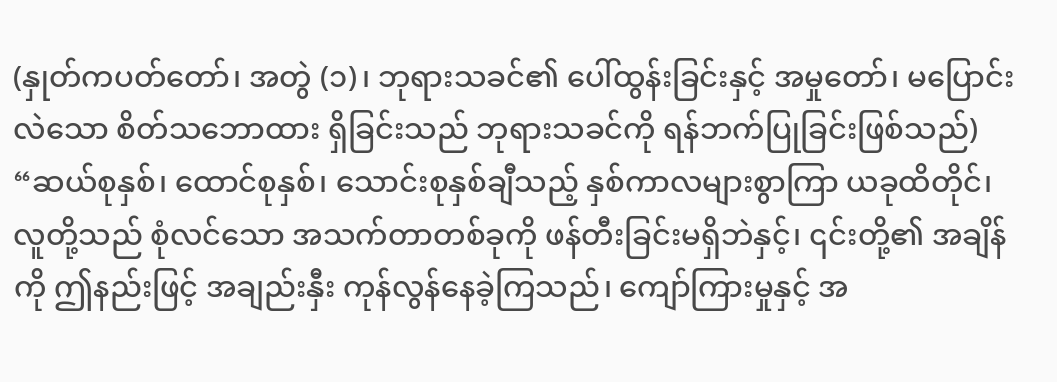(နှုတ်ကပတ်တော်၊ အတွဲ (၁)၊ ဘုရားသခင်၏ ပေါ်ထွန်းခြင်းနှင့် အမှုတော်၊ မပြောင်းလဲသော စိတ်သဘောထား ရှိခြင်းသည် ဘုရားသခင်ကို ရန်ဘက်ပြုခြင်းဖြစ်သည်) “ဆယ်စုနှစ်၊ ထောင်စုနှစ်၊ သောင်းစုနှစ်ချီသည့် နှစ်ကာလများစွာကြာ ယခုထိတိုင်၊ လူတို့သည် စုံလင်သော အသက်တာတစ်ခုကို ဖန်တီးခြင်းမရှိဘဲနှင့်၊ ၎င်းတို့၏ အချိန်ကို ဤနည်းဖြင့် အချည်းနှီး ကုန်လွန်နေခဲ့ကြသည်၊ ကျော်ကြားမှုနှင့် အ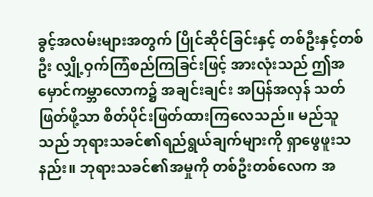ခွင့်အလမ်းများအတွက် ပြိုင်ဆိုင်ခြင်းနှင့် တစ်ဦးနှင့်တစ်ဦး လျှို့ဝှက်ကြံစည်ကြခြင်းဖြင့် အားလုံးသည် ဤအမှောင်ကမ္ဘာလောက၌ အချင်းချင်း အပြန်အလှန် သတ်ဖြတ်ဖို့သာ စိတ်ပိုင်းဖြတ်ထားကြလေသည်။ မည်သူသည် ဘုရားသခင်၏ရည်ရွယ်ချက်များကို ရှာဖွေဖူးသနည်း။ ဘုရားသခင်၏အမှုကို တစ်ဦးတစ်လေက အ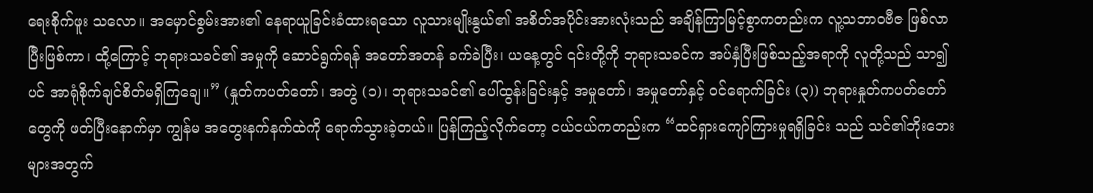ရေးစိုက်ဖူး သလော။ အမှောင်စွမ်းအား၏ နေရာယူခြင်းခံထားရသော လူသားမျိုးနွယ်၏ အစိတ်အပိုင်းအားလုံးသည် အချိန်ကြာမြင့်စွာကတည်းက လူ့သဘာဝဗီဇ ဖြစ်လာပြီးဖြစ်ကာ၊ ထို့ကြောင့် ဘုရားသခင်၏ အမှုကို ဆောင်ရွက်ရန် အတော်အတန် ခက်ခဲပြီး၊ ယနေ့တွင် ၎င်းတို့ကို ဘုရားသခင်က အပ်နှံပြီးဖြစ်သည့်အရာကို လူတို့သည် သာ၍ပင် အာရုံစိုက်ချင်စိတ်မရှိကြချေ။” (နှုတ်ကပတ်တော်၊ အတွဲ (၁)၊ ဘုရားသခင်၏ ပေါ်ထွန်းခြင်းနှင့် အမှုတော်၊ အမှုတော်နှင့် ဝင်ရောက်ခြင်း (၃)) ဘုရားနှုတ်ကပတ်တော်တွေကို ဖတ်ပြီးနောက်မှာ ကျွန်မ အတွေးနက်နက်ထဲကို ရောက်သွားခဲ့တယ်။ ပြန်ကြည့်လိုက်တော့ ငယ်ငယ်ကတည်းက “ထင်ရှားကျော်ကြားမှုရရှိခြင်း သည် သင်၏ဘိုးဘေးများအတွက်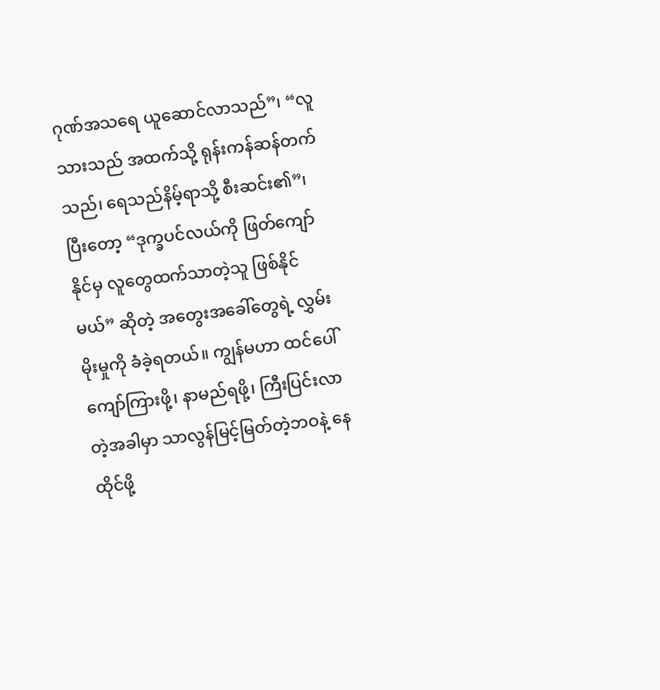ဂုဏ်အသရေ ယူဆောင်လာသည်”၊ “လူသားသည် အထက်သို့ ရုန်းကန်ဆန်တက်သည်၊ ရေသည်နိမ့်ရာသို့ စီးဆင်း၏”၊ ပြီးတော့ “ဒုက္ခပင်လယ်ကို ဖြတ်ကျော်နိုင်မှ လူတွေထက်သာတဲ့သူ ဖြစ်နိုင်မယ်” ဆိုတဲ့ အတွေးအခေါ်တွေရဲ့ လွှမ်းမိုးမှုကို ခံခဲ့ရတယ်။ ကျွန်မဟာ ထင်ပေါ်ကျော်ကြားဖို့၊ နာမည်ရဖို့၊ ကြီးပြင်းလာတဲ့အခါမှာ သာလွန်မြင့်မြတ်တဲ့ဘဝနဲ့ နေထိုင်ဖို့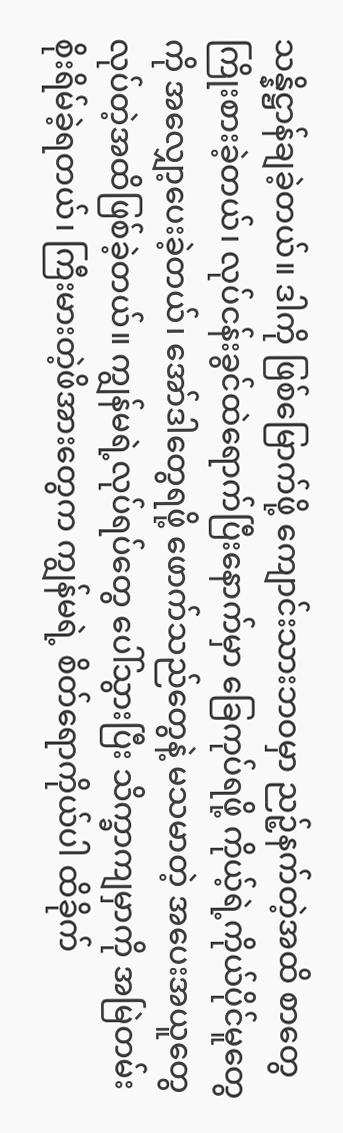သန္နိဋ္ဌာန်ချခဲ့တယ်။ ဒါကို ဖြစ်မြောက်ဖို့ ကျောင်းသားဘဝမှာ ညဉ့်နက်တဲ့အထိ စာတွေကြိုးစားခဲ့တယ်၊ လုပ်ငန်းခွင်ထဲရောက်ပြီးနောက်မှာ ခြေကုပ်ရဖို့ ကိုယ့်ရဲ့ကိုယ်ပိုင်မူတွေကို အလျှော့ပေးခဲ့တယ်၊ အော်ဒါတွေရဖို့ ဖောက်သည်တွေနဲ့ မသမာတဲ့ အပေးအယူတွေ လုပ်တဲ့အထိဖြစ်ခဲ့တယ်။ ကျွန်မရဲ့လုပ်ရပ်တွေ ပေါ်သွားပြီး သိက္ခာကျမှာကို အမြဲတမ်း စိုးရိမ်ခဲ့ရတယ်၊ ကြီးမားတဲ့ဖိအားတွေက ကျွန်မရဲ့ စိတ်ရောကိုယ်ပါ ထိခိုက်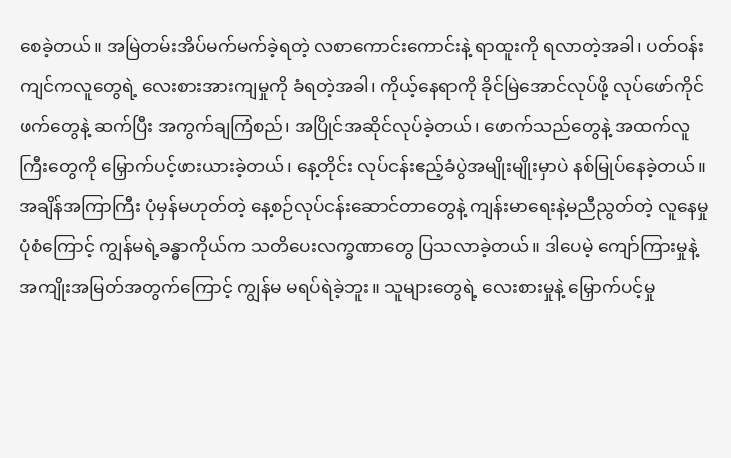စေခဲ့တယ်။ အမြဲတမ်းအိပ်မက်မက်ခဲ့ရတဲ့ လစာကောင်းကောင်းနဲ့ ရာထူးကို ရလာတဲ့အခါ၊ ပတ်ဝန်းကျင်ကလူတွေရဲ့ လေးစားအားကျမှုကို ခံရတဲ့အခါ၊ ကိုယ့်နေရာကို ခိုင်မြဲအောင်လုပ်ဖို့ လုပ်ဖော်ကိုင်ဖက်တွေနဲ့ ဆက်ပြီး အကွက်ချကြံစည်၊ အပြိုင်အဆိုင်လုပ်ခဲ့တယ်၊ ဖောက်သည်တွေနဲ့ အထက်လူကြီးတွေကို မြှောက်ပင့်ဖားယားခဲ့တယ်၊ နေ့တိုင်း လုပ်ငန်းဧည့်ခံပွဲအမျိုးမျိုးမှာပဲ နစ်မြုပ်နေခဲ့တယ်။ အချိန်အကြာကြီး ပုံမှန်မဟုတ်တဲ့ နေ့စဉ်လုပ်ငန်းဆောင်တာတွေနဲ့ ကျန်းမာရေးနဲ့မညီညွတ်တဲ့ လူနေမှုပုံစံကြောင့် ကျွန်မရဲ့ခန္ဓာကိုယ်က သတိပေးလက္ခဏာတွေ ပြသလာခဲ့တယ်။ ဒါပေမဲ့ ကျော်ကြားမှုနဲ့ အကျိုးအမြတ်အတွက်ကြောင့် ကျွန်မ မရပ်ရဲခဲ့ဘူး။ သူများတွေရဲ့ လေးစားမှုနဲ့ မြှောက်ပင့်မှု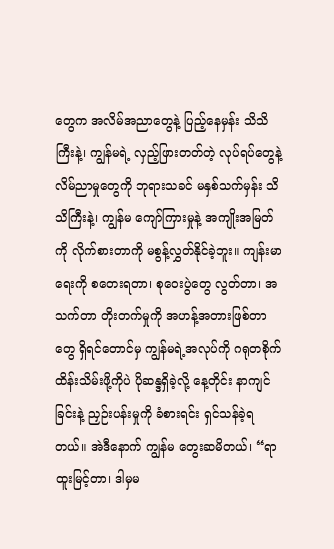တွေက အလိမ်အညာတွေနဲ့ ပြည့်နေမှန်း သိသိကြီးနဲ့၊ ကျွန်မရဲ့ လှည့်ဖြားတတ်တဲ့ လုပ်ရပ်တွေနဲ့ လိမ်ညာမှုတွေကို ဘုရားသခင် မနှစ်သက်မှန်း သိသိကြီးနဲ့၊ ကျွန်မ ကျော်ကြားမှုနဲ့ အကျိုးအမြတ်ကို လိုက်စားတာကို မစွန့်လွှတ်နိုင်ခဲ့ဘူး။ ကျန်းမာရေးကို စတေးရတာ၊ စုဝေးပွဲတွေ လွတ်တာ၊ အသက်တာ တိုးတက်မှုကို အဟန့်အတားဖြစ်တာတွေ ရှိရင်တောင်မှ ကျွန်မရဲ့အလုပ်ကို ဂရုတစိုက် ထိန်းသိမ်းဖို့ကိုပဲ ပိုဆန္ဒရှိခဲ့လို့ နေ့တိုင်း နာကျင်ခြင်းနဲ့ ညှဉ်းပန်းမှုကို ခံစားရင်း ရှင်သန်ခဲ့ရတယ်။ အဲဒီနောက် ကျွန်မ တွေးဆမိတယ်၊ “ရာထူးမြင့်တာ၊ ဒါမှမ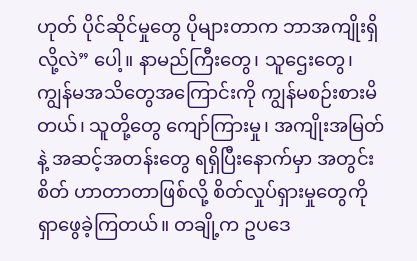ဟုတ် ပိုင်ဆိုင်မှုတွေ ပိုများတာက ဘာအကျိုးရှိလို့လဲ” ပေါ့။ နာမည်ကြီးတွေ၊ သူဌေးတွေ၊ ကျွန်မအသိတွေအကြောင်းကို ကျွန်မစဉ်းစားမိတယ်၊ သူတို့တွေ ကျော်ကြားမှု၊ အကျိုးအမြတ်နဲ့ အဆင့်အတန်းတွေ ရရှိပြီးနောက်မှာ အတွင်းစိတ် ဟာတာတာဖြစ်လို့ စိတ်လှုပ်ရှားမှုတွေကို ရှာဖွေခဲ့ကြတယ်။ တချို့က ဥပဒေ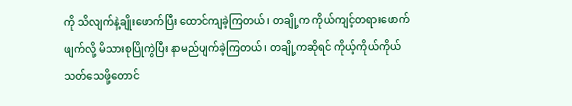ကို သိလျက်နဲ့ချိုးဖောက်ပြီး ထောင်ကျခဲ့ကြတယ်၊ တချို့က ကိုယ်ကျင့်တရားဖောက်ဖျက်လို့ မိသားစုပြိုကွဲပြီး နာမည်ပျက်ခဲ့ကြတယ်၊ တချို့ကဆိုရင် ကိုယ့်ကိုယ်ကိုယ်သတ်သေဖို့တောင်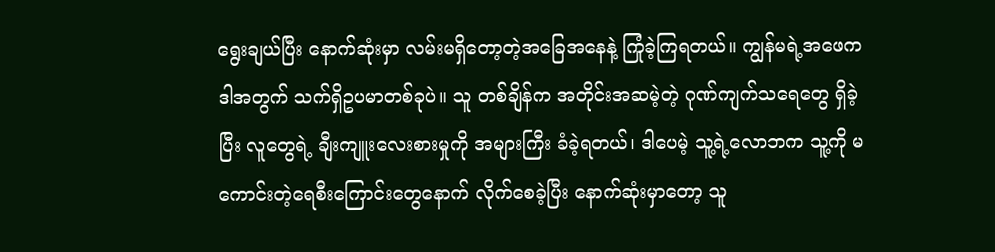ရွေးချယ်ပြီး နောက်ဆုံးမှာ လမ်းမရှိတော့တဲ့အခြေအနေနဲ့ ကြုံခဲ့ကြရတယ်။ ကျွန်မရဲ့အဖေက ဒါအတွက် သက်ရှိဥပမာတစ်ခုပဲ။ သူ တစ်ချိန်က အတိုင်းအဆမဲ့တဲ့ ဂုဏ်ကျက်သရေတွေ ရှိခဲ့ပြီး လူတွေရဲ့ ချီးကျူးလေးစားမှုကို အများကြီး ခံခဲ့ရတယ်၊ ဒါပေမဲ့ သူ့ရဲ့လောဘက သူ့ကို မကောင်းတဲ့ရေစီးကြောင်းတွေနောက် လိုက်စေခဲ့ပြီး နောက်ဆုံးမှာတော့ သူ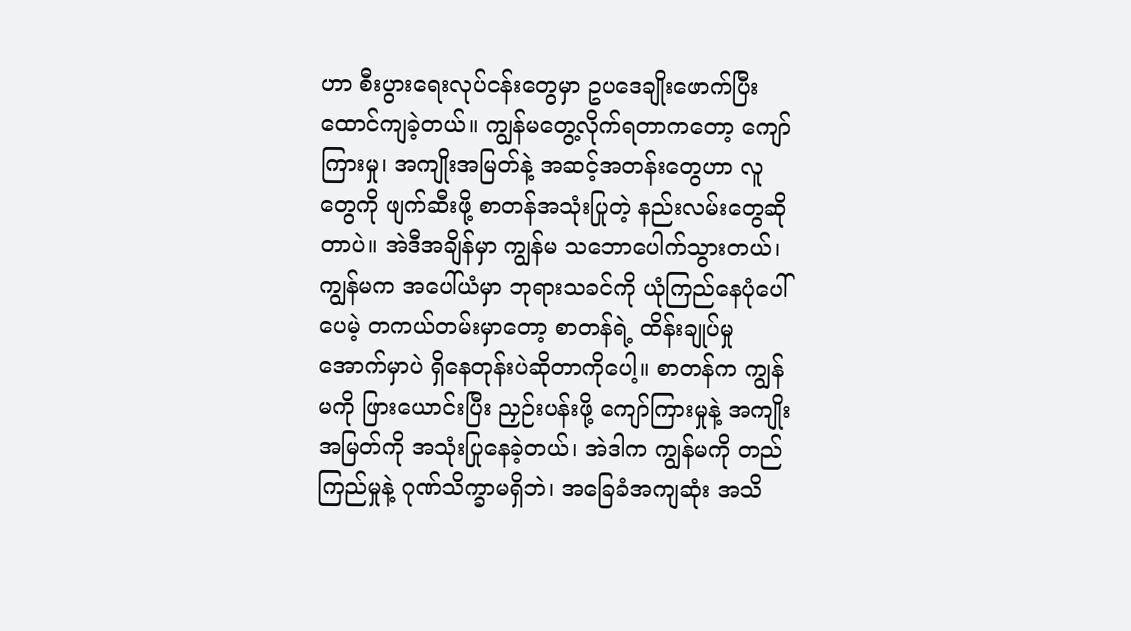ဟာ စီးပွားရေးလုပ်ငန်းတွေမှာ ဥပဒေချိုးဖောက်ပြီး ထောင်ကျခဲ့တယ်။ ကျွန်မတွေ့လိုက်ရတာကတော့ ကျော်ကြားမှု၊ အကျိုးအမြတ်နဲ့ အဆင့်အတန်းတွေဟာ လူတွေကို ဖျက်ဆီးဖို့ စာတန်အသုံးပြုတဲ့ နည်းလမ်းတွေဆိုတာပဲ။ အဲဒီအချိန်မှာ ကျွန်မ သဘောပေါက်သွားတယ်၊ ကျွန်မက အပေါ်ယံမှာ ဘုရားသခင်ကို ယုံကြည်နေပုံပေါ်ပေမဲ့ တကယ်တမ်းမှာတော့ စာတန်ရဲ့ ထိန်းချုပ်မှုအောက်မှာပဲ ရှိနေတုန်းပဲဆိုတာကိုပေါ့။ စာတန်က ကျွန်မကို ဖြားယောင်းပြီး ညှဉ်းပန်းဖို့ ကျော်ကြားမှုနဲ့ အကျိုးအမြတ်ကို အသုံးပြုနေခဲ့တယ်၊ အဲဒါက ကျွန်မကို တည်ကြည်မှုနဲ့ ဂုဏ်သိက္ခာမရှိဘဲ၊ အခြေခံအကျဆုံး အသိ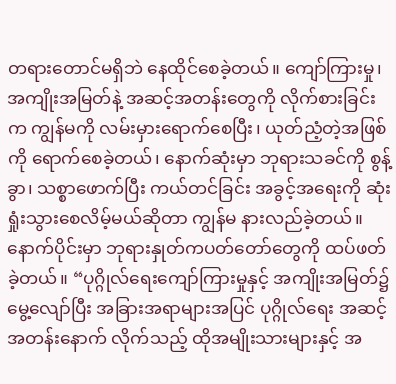တရားတောင်မရှိဘဲ နေထိုင်စေခဲ့တယ်။ ကျော်ကြားမှု၊ အကျိုးအမြတ်နဲ့ အဆင့်အတန်းတွေကို လိုက်စားခြင်းက ကျွန်မကို လမ်းမှားရောက်စေပြီး၊ ယုတ်ညံ့တဲ့အဖြစ်ကို ရောက်စေခဲ့တယ်၊ နောက်ဆုံးမှာ ဘုရားသခင်ကို စွန့်ခွာ၊ သစ္စာဖောက်ပြီး ကယ်တင်ခြင်း အခွင့်အရေးကို ဆုံးရှုံးသွားစေလိမ့်မယ်ဆိုတာ ကျွန်မ နားလည်ခဲ့တယ်။
နောက်ပိုင်းမှာ ဘုရားနှုတ်ကပတ်တော်တွေကို ထပ်ဖတ်ခဲ့တယ်။ “ပုဂ္ဂိုလ်ရေးကျော်ကြားမှုနှင့် အကျိုးအမြတ်၌ မွေ့လျော်ပြီး အခြားအရာများအပြင် ပုဂ္ဂိုလ်ရေး အဆင့်အတန်းနောက် လိုက်သည့် ထိုအမျိုးသားများနှင့် အ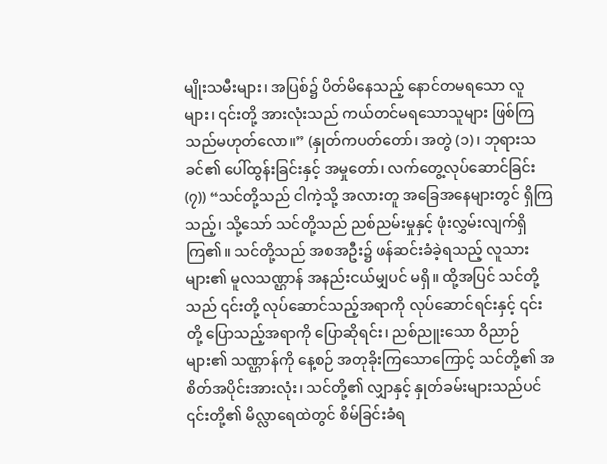မျိုးသမီးများ၊ အပြစ်၌ ပိတ်မိနေသည့် နောင်တမရသော လူများ၊ ၎င်းတို့ အားလုံးသည် ကယ်တင်မရသောသူများ ဖြစ်ကြသည်မဟုတ်လော။” (နှုတ်ကပတ်တော်၊ အတွဲ (၁)၊ ဘုရားသခင်၏ ပေါ်ထွန်းခြင်းနှင့် အမှုတော်၊ လက်တွေ့လုပ်ဆောင်ခြင်း (၇)) “သင်တို့သည် ငါကဲ့သို့ အလားတူ အခြေအနေများတွင် ရှိကြသည့်၊ သို့သော် သင်တို့သည် ညစ်ညမ်းမှုနှင့် ဖုံးလွှမ်းလျက်ရှိကြ၏။ သင်တို့သည် အစအဦး၌ ဖန်ဆင်းခံခဲ့ရသည့် လူသားများ၏ မူလသဏ္ဌာန် အနည်းငယ်မျှပင် မရှိ။ ထို့အပြင် သင်တို့သည် ၎င်းတို့ လုပ်ဆောင်သည့်အရာကို လုပ်ဆောင်ရင်းနှင့် ၎င်းတို့ ပြောသည့်အရာကို ပြောဆိုရင်း၊ ညစ်ညူးသော ဝိညာဉ်များ၏ သဏ္ဌာန်ကို နေ့စဉ် အတုခိုးကြသောကြောင့် သင်တို့၏ အစိတ်အပိုင်းအားလုံး၊ သင်တို့၏ လျှာနှင့် နှုတ်ခမ်းများသည်ပင် ၎င်းတို့၏ မိလ္လာရေထဲတွင် စိမ်ခြင်းခံရ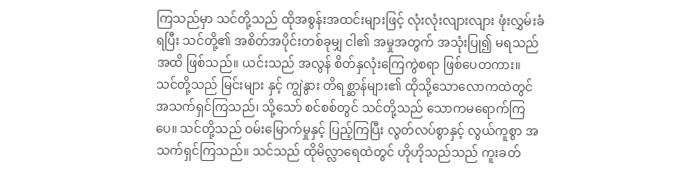ကြသည်မှာ သင်တို့သည် ထိုအစွန်းအထင်းများဖြင့် လုံးလုံးလျားလျား ဖုံးလွှမ်းခံရပြီး သင်တို့၏ အစိတ်အပိုင်းတစ်ခုမျှ ငါ၏ အမှုအတွက် အသုံးပြု၍ မရသည်အထိ ဖြစ်သည်။ ယင်းသည် အလွန် စိတ်နှလုံးကြေကွဲစရာ ဖြစ်ပေတကား။ သင်တို့သည် မြင်းများ နှင့် ကျွဲနွား တိရစ္ဆာန်များ၏ ထိုသို့သောလောကထဲတွင် အသက်ရှင်ကြသည်၊ သို့သော် စင်စစ်တွင် သင်တို့သည် သောကမရောက်ကြပေ။ သင်တို့သည် ဝမ်းမြောက်မှုနှင့် ပြည့်ကြပြီး လွတ်လပ်စွာနှင့် လွယ်ကူစွာ အသက်ရှင်ကြသည်။ သင်သည် ထိုမိလ္လာရေထဲတွင် ဟိုဟိုသည်သည် ကူးခတ်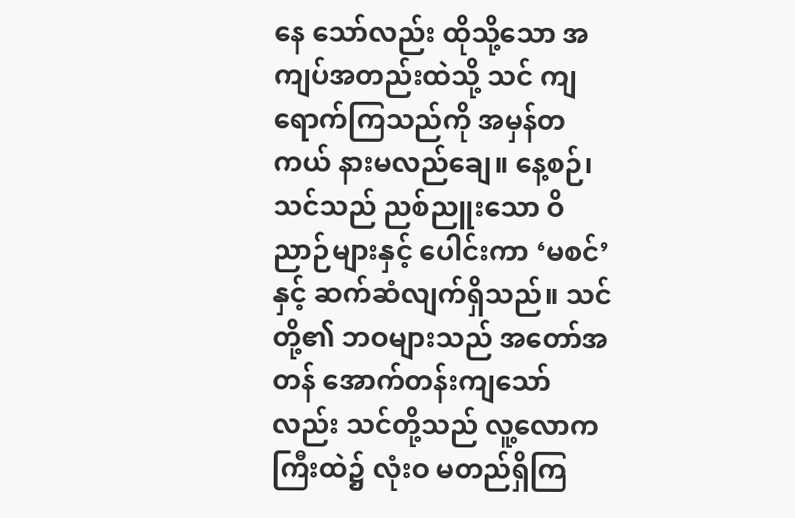နေ သော်လည်း ထိုသို့သော အကျပ်အတည်းထဲသို့ သင် ကျရောက်ကြသည်ကို အမှန်တကယ် နားမလည်ချေ။ နေ့စဉ်၊ သင်သည် ညစ်ညူးသော ဝိညာဉ်များနှင့် ပေါင်းကာ ‘မစင်’ နှင့် ဆက်ဆံလျက်ရှိသည်။ သင်တို့၏ ဘဝများသည် အတော်အတန် အောက်တန်းကျသော်လည်း သင်တို့သည် လူ့လောကကြီးထဲ၌ လုံးဝ မတည်ရှိကြ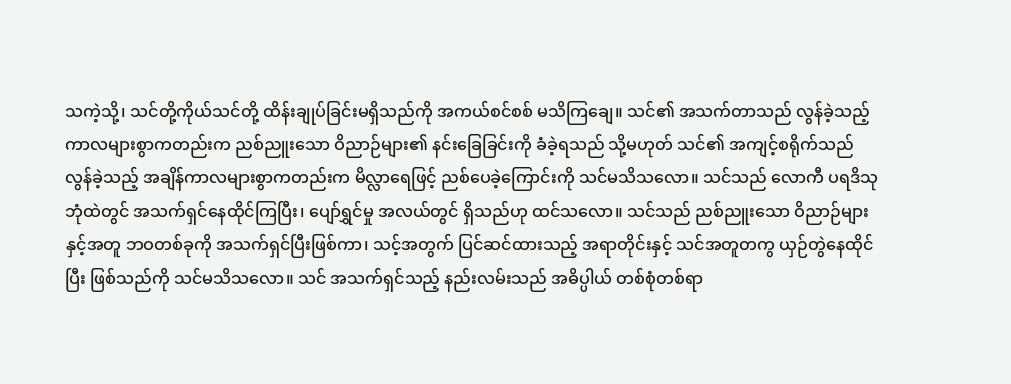သကဲ့သို့၊ သင်တို့ကိုယ်သင်တို့ ထိန်းချုပ်ခြင်းမရှိသည်ကို အကယ်စင်စစ် မသိကြချေ။ သင်၏ အသက်တာသည် လွန်ခဲ့သည့် ကာလများစွာကတည်းက ညစ်ညူးသော ဝိညာဉ်များ၏ နင်းခြေခြင်းကို ခံခဲ့ရသည် သို့မဟုတ် သင်၏ အကျင့်စရိုက်သည် လွန်ခဲ့သည့် အချိန်ကာလများစွာကတည်းက မိလ္လာရေဖြင့် ညစ်ပေခဲ့ကြောင်းကို သင်မသိသလော။ သင်သည် လောကီ ပရဒိသုဘုံထဲတွင် အသက်ရှင်နေထိုင်ကြပြီး၊ ပျော်ရွှင်မှု အလယ်တွင် ရှိသည်ဟု ထင်သလော။ သင်သည် ညစ်ညူးသော ဝိညာဉ်များ နှင့်အတူ ဘဝတစ်ခုကို အသက်ရှင်ပြီးဖြစ်ကာ၊ သင့်အတွက် ပြင်ဆင်ထားသည့် အရာတိုင်းနှင့် သင်အတူတကွ ယှဉ်တွဲနေထိုင်ပြီး ဖြစ်သည်ကို သင်မသိသလော။ သင် အသက်ရှင်သည့် နည်းလမ်းသည် အဓိပ္ပါယ် တစ်စုံတစ်ရာ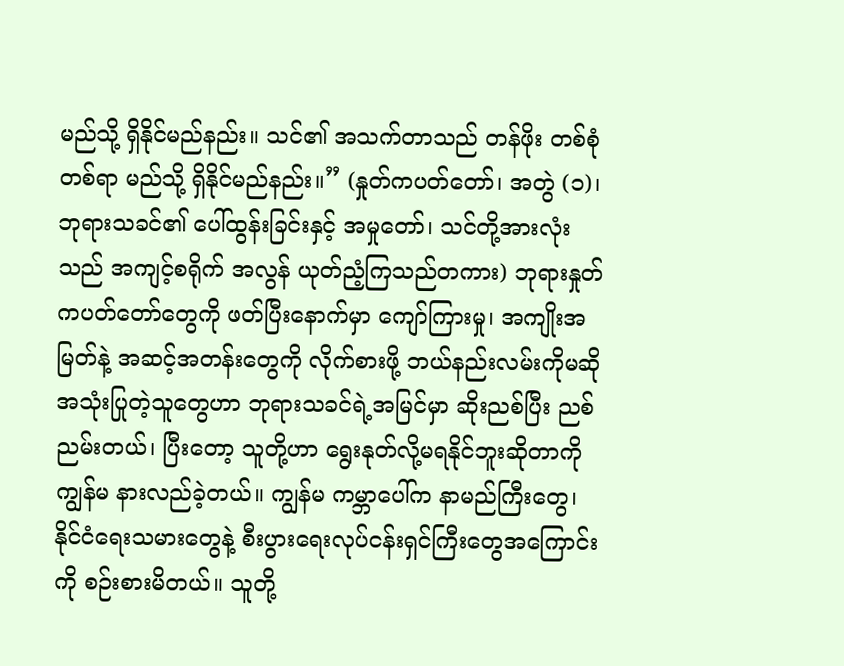မည်သို့ ရှိနိုင်မည်နည်း။ သင်၏ အသက်တာသည် တန်ဖိုး တစ်စုံတစ်ရာ မည်သို့ ရှိနိုင်မည်နည်း။” (နှုတ်ကပတ်တော်၊ အတွဲ (၁)၊ ဘုရားသခင်၏ ပေါ်ထွန်းခြင်းနှင့် အမှုတော်၊ သင်တို့အားလုံးသည် အကျင့်စရိုက် အလွန် ယုတ်ညံ့ကြသည်တကား) ဘုရားနှုတ်ကပတ်တော်တွေကို ဖတ်ပြီးနောက်မှာ ကျော်ကြားမှု၊ အကျိုးအမြတ်နဲ့ အဆင့်အတန်းတွေကို လိုက်စားဖို့ ဘယ်နည်းလမ်းကိုမဆို အသုံးပြုတဲ့သူတွေဟာ ဘုရားသခင်ရဲ့အမြင်မှာ ဆိုးညစ်ပြီး ညစ်ညမ်းတယ်၊ ပြီးတော့ သူတို့ဟာ ရွေးနုတ်လို့မရနိုင်ဘူးဆိုတာကို ကျွန်မ နားလည်ခဲ့တယ်။ ကျွန်မ ကမ္ဘာပေါ်က နာမည်ကြီးတွေ၊ နိုင်ငံရေးသမားတွေနဲ့ စီးပွားရေးလုပ်ငန်းရှင်ကြီးတွေအကြောင်းကို စဉ်းစားမိတယ်။ သူတို့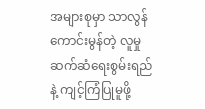အများစုမှာ သာလွန်ကောင်းမွန်တဲ့ လူမှုဆက်ဆံရေးစွမ်းရည်နဲ့ ကျင့်ကြံပြုမူဖို့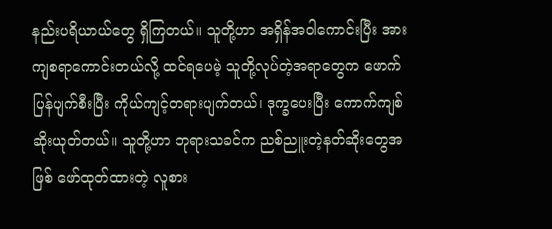နည်းပရိယာယ်တွေ ရှိကြတယ်။ သူတို့ဟာ အရှိန်အဝါကောင်းပြီး အားကျစရာကောင်းတယ်လို့ ထင်ရပေမဲ့ သူတို့လုပ်တဲ့အရာတွေက ဖောက်ပြန်ပျက်စီးပြီး ကိုယ်ကျင့်တရားပျက်တယ်၊ ဒုက္ခပေးပြီး ကောက်ကျစ်ဆိုးယုတ်တယ်။ သူတို့ဟာ ဘုရားသခင်က ညစ်ညူးတဲ့နတ်ဆိုးတွေအဖြစ် ဖော်ထုတ်ထားတဲ့ လူစား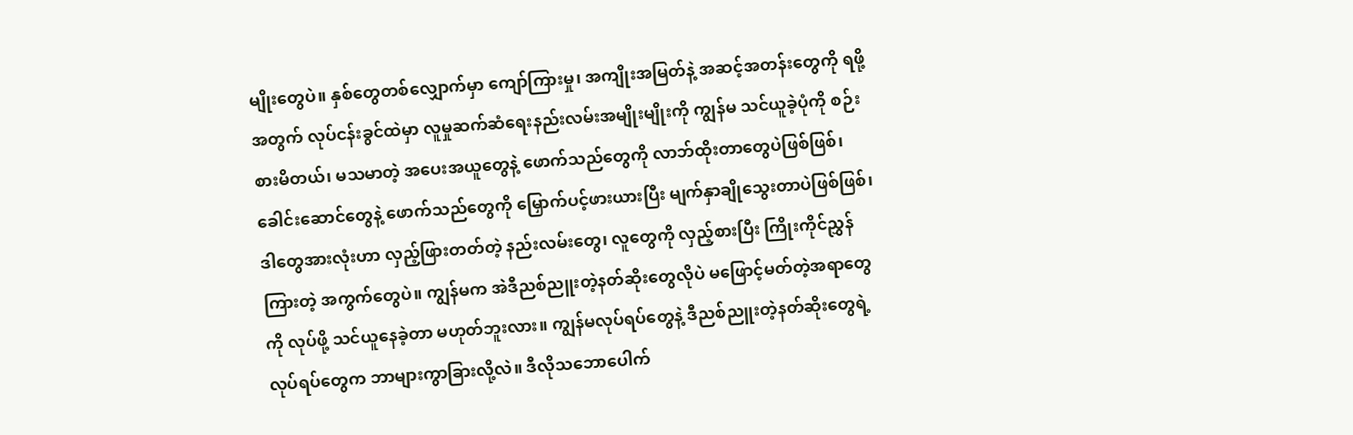မျိုးတွေပဲ။ နှစ်တွေတစ်လျှောက်မှာ ကျော်ကြားမှု၊ အကျိုးအမြတ်နဲ့ အဆင့်အတန်းတွေကို ရဖို့အတွက် လုပ်ငန်းခွင်ထဲမှာ လူမှုဆက်ဆံရေးနည်းလမ်းအမျိုးမျိုးကို ကျွန်မ သင်ယူခဲ့ပုံကို စဉ်းစားမိတယ်၊ မသမာတဲ့ အပေးအယူတွေနဲ့ ဖောက်သည်တွေကို လာဘ်ထိုးတာတွေပဲဖြစ်ဖြစ်၊ ခေါင်းဆောင်တွေနဲ့ ဖောက်သည်တွေကို မြှောက်ပင့်ဖားယားပြီး မျက်နှာချိုသွေးတာပဲဖြစ်ဖြစ်၊ ဒါတွေအားလုံးဟာ လှည့်ဖြားတတ်တဲ့ နည်းလမ်းတွေ၊ လူတွေကို လှည့်စားပြီး ကြိုးကိုင်ညွှန်ကြားတဲ့ အကွက်တွေပဲ။ ကျွန်မက အဲဒီညစ်ညူးတဲ့နတ်ဆိုးတွေလိုပဲ မဖြောင့်မတ်တဲ့အရာတွေကို လုပ်ဖို့ သင်ယူနေခဲ့တာ မဟုတ်ဘူးလား။ ကျွန်မလုပ်ရပ်တွေနဲ့ ဒီညစ်ညူးတဲ့နတ်ဆိုးတွေရဲ့ လုပ်ရပ်တွေက ဘာများကွာခြားလို့လဲ။ ဒီလိုသဘောပေါက်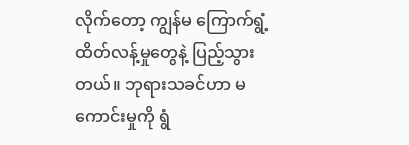လိုက်တော့ ကျွန်မ ကြောက်ရွံ့ထိတ်လန့်မှုတွေနဲ့ ပြည့်သွားတယ်။ ဘုရားသခင်ဟာ မကောင်းမှုကို ရွံ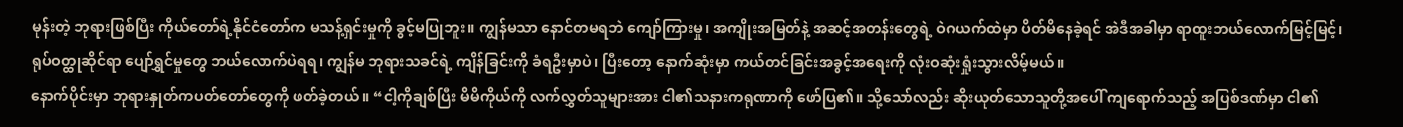မုန်းတဲ့ ဘုရားဖြစ်ပြီး ကိုယ်တော်ရဲ့နိုင်ငံတော်က မသန့်ရှင်းမှုကို ခွင့်မပြုဘူး။ ကျွန်မသာ နောင်တမရဘဲ ကျော်ကြားမှု၊ အကျိုးအမြတ်နဲ့ အဆင့်အတန်းတွေရဲ့ ဝဲဂယက်ထဲမှာ ပိတ်မိနေခဲ့ရင် အဲဒီအခါမှာ ရာထူးဘယ်လောက်မြင့်မြင့်၊ ရုပ်ဝတ္ထုဆိုင်ရာ ပျော်ရွှင်မှုတွေ ဘယ်လောက်ပဲရရ၊ ကျွန်မ ဘုရားသခင်ရဲ့ ကျိန်ခြင်းကို ခံရဦးမှာပဲ၊ ပြီးတော့ နောက်ဆုံးမှာ ကယ်တင်ခြင်းအခွင့်အရေးကို လုံးဝဆုံးရှုံးသွားလိမ့်မယ်။
နောက်ပိုင်းမှာ ဘုရားနှုတ်ကပတ်တော်တွေကို ဖတ်ခဲ့တယ်။ “ငါ့ကိုချစ်ပြီး မိမိကိုယ်ကို လက်လွှတ်သူများအား ငါ၏သနားကရုဏာကို ဖော်ပြ၏။ သို့သော်လည်း ဆိုးယုတ်သောသူတို့အပေါ် ကျရောက်သည့် အပြစ်ဒဏ်မှာ ငါ၏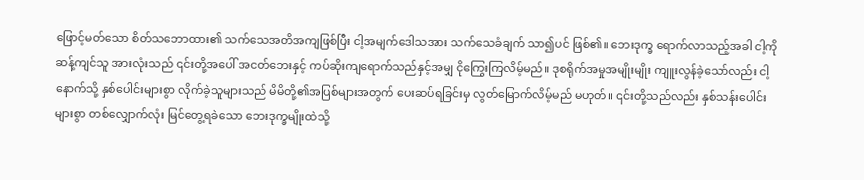ဖြောင့်မတ်သော စိတ်သဘောထား၏ သက်သေအတိအကျဖြစ်ပြီး ငါ့အမျက်ဒေါသအား သက်သေခံချက် သာ၍ပင် ဖြစ်၏။ ဘေးဒုက္ခ ရောက်လာသည့်အခါ ငါ့ကိုဆန့်ကျင်သူ အားလုံးသည် ၎င်းတို့အပေါ် အငတ်ဘေးနှင့် ကပ်ဆိုးကျရောက်သည်နှင့်အမျှ ငိုကြွေးကြလိမ့်မည်။ ဒုစရိုက်အမှုအမျိုးမျိုး ကျူးလွန်ခဲ့သော်လည်း ငါ့နောက်သို့ နှစ်ပေါင်းများစွာ လိုက်ခဲ့သူများသည် မိမိတို့၏အပြစ်များအတွက် ပေးဆပ်ရခြင်းမှ လွတ်မြောက်လိမ့်မည် မဟုတ်။ ၎င်းတို့သည်လည်း နှစ်သန်းပေါင်းများစွာ တစ်လျှောက်လုံး မြင်တွေ့ရခဲသော ဘေးဒုက္ခမျိုးထဲသို့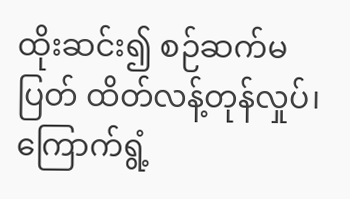ထိုးဆင်း၍ စဉ်ဆက်မပြတ် ထိတ်လန့်တုန်လှုပ်၊ ကြောက်ရွံ့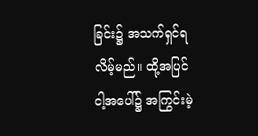ခြင်း၌ အသက်ရှင်ရလိမ့်မည်။ ထို့အပြင် ငါ့အပေါ်၌ အကြွင်းမဲ့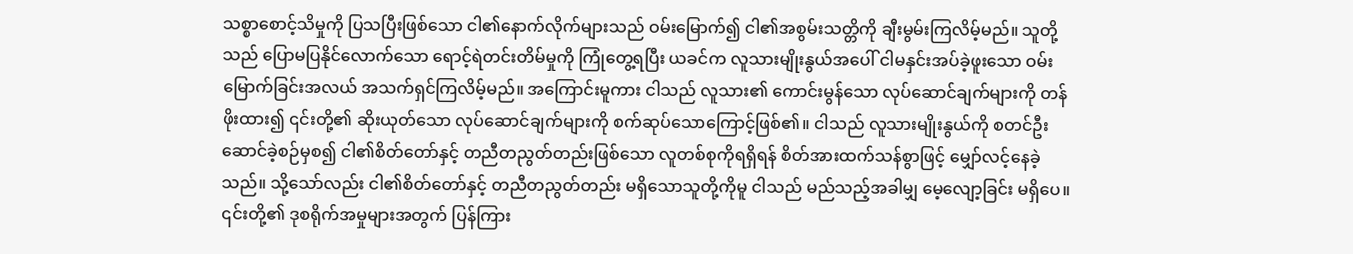သစ္စာစောင့်သိမှုကို ပြသပြီးဖြစ်သော ငါ၏နောက်လိုက်များသည် ဝမ်းမြောက်၍ ငါ၏အစွမ်းသတ္တိကို ချီးမွမ်းကြလိမ့်မည်။ သူတို့သည် ပြောမပြနိုင်လောက်သော ရောင့်ရဲတင်းတိမ်မှုကို ကြုံတွေ့ရပြီး ယခင်က လူသားမျိုးနွယ်အပေါ် ငါမနှင်းအပ်ခဲ့ဖူးသော ဝမ်းမြောက်ခြင်းအလယ် အသက်ရှင်ကြလိမ့်မည်။ အကြောင်းမူကား ငါသည် လူသား၏ ကောင်းမွန်သော လုပ်ဆောင်ချက်များကို တန်ဖိုးထား၍ ၎င်းတို့၏ ဆိုးယုတ်သော လုပ်ဆောင်ချက်များကို စက်ဆုပ်သောကြောင့်ဖြစ်၏။ ငါသည် လူသားမျိုးနွယ်ကို စတင်ဦးဆောင်ခဲ့စဉ်မှစ၍ ငါ၏စိတ်တော်နှင့် တညီတညွတ်တည်းဖြစ်သော လူတစ်စုကိုရရှိရန် စိတ်အားထက်သန်စွာဖြင့် မျှော်လင့်နေခဲ့သည်။ သို့သော်လည်း ငါ၏စိတ်တော်နှင့် တညီတညွတ်တည်း မရှိသောသူတို့ကိုမူ ငါသည် မည်သည့်အခါမျှ မေ့လျော့ခြင်း မရှိပေ။ ၎င်းတို့၏ ဒုစရိုက်အမှုများအတွက် ပြန်ကြား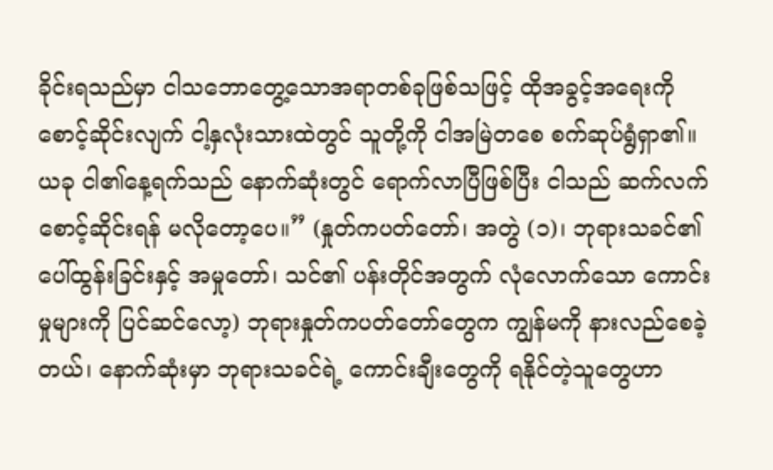ခိုင်းရသည်မှာ ငါသဘောတွေ့သောအရာတစ်ခုဖြစ်သဖြင့် ထိုအခွင့်အရေးကို စောင့်ဆိုင်းလျက် ငါ့နှလုံးသားထဲတွင် သူတို့ကို ငါအမြဲတစေ စက်ဆုပ်ရွံရှာ၏။ ယခု ငါ၏နေ့ရက်သည် နောက်ဆုံးတွင် ရောက်လာပြီဖြစ်ပြီး ငါသည် ဆက်လက် စောင့်ဆိုင်းရန် မလိုတော့ပေ။” (နှုတ်ကပတ်တော်၊ အတွဲ (၁)၊ ဘုရားသခင်၏ ပေါ်ထွန်းခြင်းနှင့် အမှုတော်၊ သင်၏ ပန်းတိုင်အတွက် လုံလောက်သော ကောင်းမှုများကို ပြင်ဆင်လော့) ဘုရားနှုတ်ကပတ်တော်တွေက ကျွန်မကို နားလည်စေခဲ့တယ်၊ နောက်ဆုံးမှာ ဘုရားသခင်ရဲ့ ကောင်းချီးတွေကို ရနိုင်တဲ့သူတွေဟာ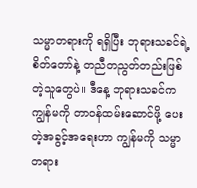သမ္မာတရားကို ရရှိပြီး ဘုရားသခင်ရဲ့ စိတ်တော်နဲ့ တညီတညွတ်တည်းဖြစ်တဲ့သူတွေပဲ။ ဒီနေ့ ဘုရားသခင်က ကျွန်မကို တာဝန်ထမ်းဆောင်ဖို့ ပေးတဲ့အခွင့်အရေးဟာ ကျွန်မကို သမ္မာတရား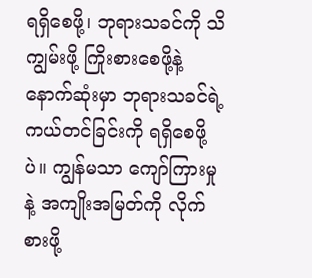ရရှိစေဖို့၊ ဘုရားသခင်ကို သိကျွမ်းဖို့ ကြိုးစားစေဖို့နဲ့ နောက်ဆုံးမှာ ဘုရားသခင်ရဲ့ ကယ်တင်ခြင်းကို ရရှိစေဖို့ပဲ။ ကျွန်မသာ ကျော်ကြားမှုနဲ့ အကျိုးအမြတ်ကို လိုက်စားဖို့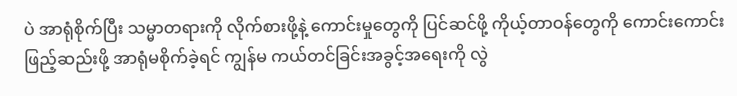ပဲ အာရုံစိုက်ပြီး သမ္မာတရားကို လိုက်စားဖို့နဲ့ ကောင်းမှုတွေကို ပြင်ဆင်ဖို့ ကိုယ့်တာဝန်တွေကို ကောင်းကောင်း ဖြည့်ဆည်းဖို့ အာရုံမစိုက်ခဲ့ရင် ကျွန်မ ကယ်တင်ခြင်းအခွင့်အရေးကို လွဲ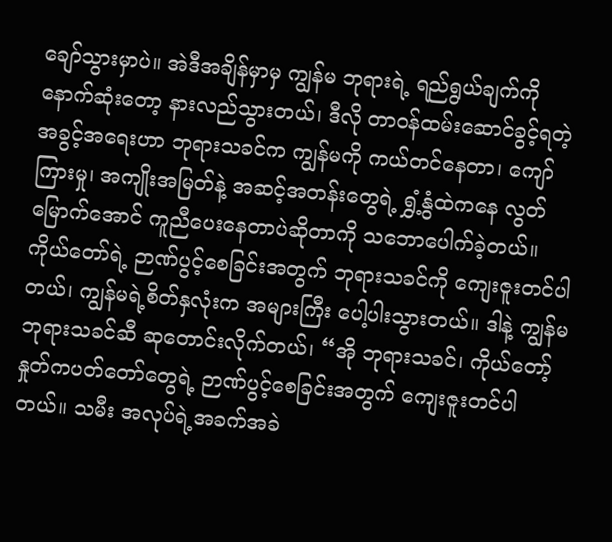ချော်သွားမှာပဲ။ အဲဒီအချိန်မှာမှ ကျွန်မ ဘုရားရဲ့ ရည်ရွယ်ချက်ကို နောက်ဆုံးတော့ နားလည်သွားတယ်၊ ဒီလို တာဝန်ထမ်းဆောင်ခွင့်ရတဲ့ အခွင့်အရေးဟာ ဘုရားသခင်က ကျွန်မကို ကယ်တင်နေတာ၊ ကျော်ကြားမှု၊ အကျိုးအမြတ်နဲ့ အဆင့်အတန်းတွေရဲ့ ရွှံ့နွံထဲကနေ လွတ်မြောက်အောင် ကူညီပေးနေတာပဲဆိုတာကို သဘောပေါက်ခဲ့တယ်။ ကိုယ်တော်ရဲ့ ဉာဏ်ပွင့်စေခြင်းအတွက် ဘုရားသခင်ကို ကျေးဇူးတင်ပါတယ်၊ ကျွန်မရဲ့စိတ်နှလုံးက အများကြီး ပေါ့ပါးသွားတယ်။ ဒါနဲ့ ကျွန်မ ဘုရားသခင်ဆီ ဆုတောင်းလိုက်တယ်၊ “အို ဘုရားသခင်၊ ကိုယ်တော့်နှုတ်ကပတ်တော်တွေရဲ့ ဉာဏ်ပွင့်စေခြင်းအတွက် ကျေးဇူးတင်ပါတယ်။ သမီး အလုပ်ရဲ့အခက်အခဲ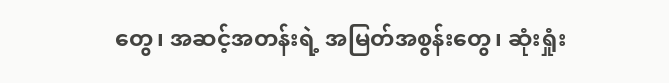တွေ၊ အဆင့်အတန်းရဲ့ အမြတ်အစွန်းတွေ၊ ဆုံးရှုံး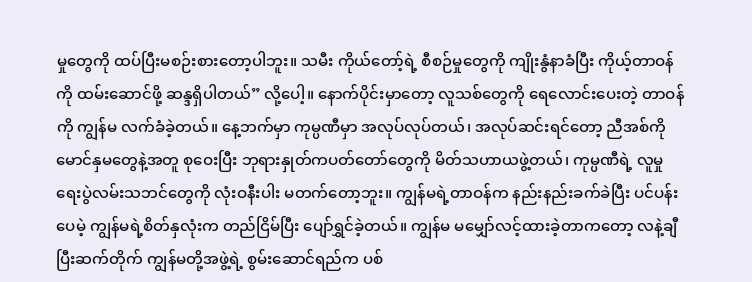မှုတွေကို ထပ်ပြီးမစဉ်းစားတော့ပါဘူး။ သမီး ကိုယ်တော့်ရဲ့ စီစဉ်မှုတွေကို ကျိုးနွံနာခံပြီး ကိုယ့်တာဝန်ကို ထမ်းဆောင်ဖို့ ဆန္ဒရှိပါတယ်” လို့ပေါ့။ နောက်ပိုင်းမှာတော့ လူသစ်တွေကို ရေလောင်းပေးတဲ့ တာဝန်ကို ကျွန်မ လက်ခံခဲ့တယ်။ နေ့ဘက်မှာ ကုမ္ပဏီမှာ အလုပ်လုပ်တယ်၊ အလုပ်ဆင်းရင်တော့ ညီအစ်ကိုမောင်နှမတွေနဲ့အတူ စုဝေးပြီး ဘုရားနှုတ်ကပတ်တော်တွေကို မိတ်သဟာယဖွဲ့တယ်၊ ကုမ္ပဏီရဲ့ လူမှုရေးပွဲလမ်းသဘင်တွေကို လုံးဝနီးပါး မတက်တော့ဘူး။ ကျွန်မရဲ့တာဝန်က နည်းနည်းခက်ခဲပြီး ပင်ပန်းပေမဲ့ ကျွန်မရဲ့စိတ်နှလုံးက တည်ငြိမ်ပြီး ပျော်ရွှင်ခဲ့တယ်။ ကျွန်မ မမျှော်လင့်ထားခဲ့တာကတော့ လနဲ့ချီပြီးဆက်တိုက် ကျွန်မတို့အဖွဲ့ရဲ့ စွမ်းဆောင်ရည်က ပစ်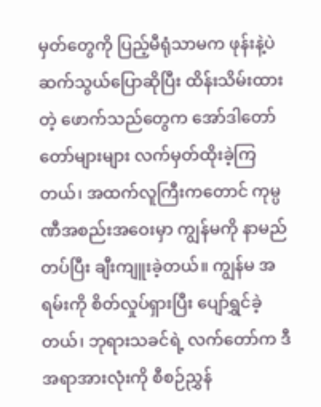မှတ်တွေကို ပြည့်မီရုံသာမက ဖုန်းနဲ့ပဲ ဆက်သွယ်ပြောဆိုပြီး ထိန်းသိမ်းထားတဲ့ ဖောက်သည်တွေက အော်ဒါတော်တော်များများ လက်မှတ်ထိုးခဲ့ကြတယ်၊ အထက်လူကြီးကတောင် ကုမ္ပဏီအစည်းအဝေးမှာ ကျွန်မကို နာမည်တပ်ပြီး ချီးကျူးခဲ့တယ်။ ကျွန်မ အရမ်းကို စိတ်လှုပ်ရှားပြီး ပျော်ရွှင်ခဲ့တယ်၊ ဘုရားသခင်ရဲ့ လက်တော်က ဒီအရာအားလုံးကို စီစဉ်ညွှန်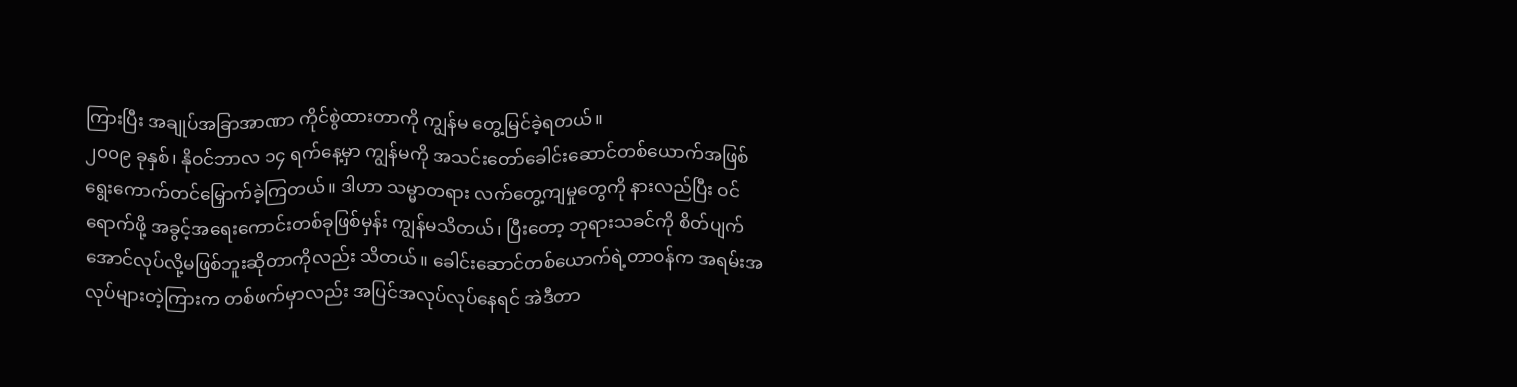ကြားပြီး အချုပ်အခြာအာဏာ ကိုင်စွဲထားတာကို ကျွန်မ တွေ့မြင်ခဲ့ရတယ်။
၂၀၀၉ ခုနှစ်၊ နိုဝင်ဘာလ ၁၄ ရက်နေ့မှာ ကျွန်မကို အသင်းတော်ခေါင်းဆောင်တစ်ယောက်အဖြစ် ရွေးကောက်တင်မြှောက်ခဲ့ကြတယ်။ ဒါဟာ သမ္မာတရား လက်တွေ့ကျမှုတွေကို နားလည်ပြီး ဝင်ရောက်ဖို့ အခွင့်အရေးကောင်းတစ်ခုဖြစ်မှန်း ကျွန်မသိတယ်၊ ပြီးတော့ ဘုရားသခင်ကို စိတ်ပျက်အောင်လုပ်လို့မဖြစ်ဘူးဆိုတာကိုလည်း သိတယ်။ ခေါင်းဆောင်တစ်ယောက်ရဲ့တာဝန်က အရမ်းအလုပ်များတဲ့ကြားက တစ်ဖက်မှာလည်း အပြင်အလုပ်လုပ်နေရင် အဲဒီတာ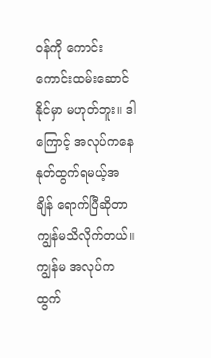ဝန်ကို ကောင်းကောင်းထမ်းဆောင်နိုင်မှာ မဟုတ်ဘူး။ ဒါကြောင့် အလုပ်ကနေ နုတ်ထွက်ရမယ့်အချိန် ရောက်ပြီဆိုတာ ကျွန်မသိလိုက်တယ်။ ကျွန်မ အလုပ်ကထွက်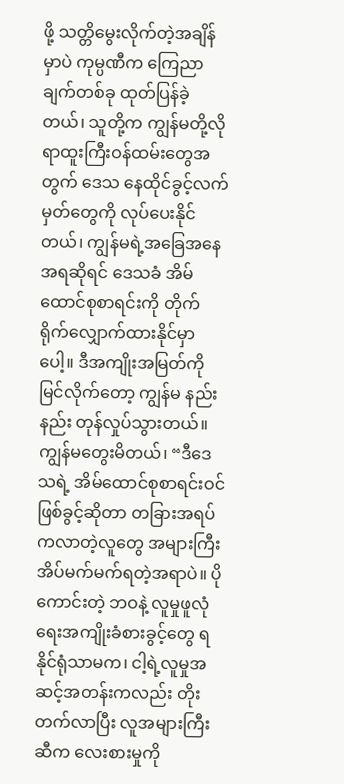ဖို့ သတ္တိမွေးလိုက်တဲ့အချိန်မှာပဲ ကုမ္ပဏီက ကြေညာချက်တစ်ခု ထုတ်ပြန်ခဲ့တယ်၊ သူတို့က ကျွန်မတို့လို ရာထူးကြီးဝန်ထမ်းတွေအတွက် ဒေသ နေထိုင်ခွင့်လက်မှတ်တွေကို လုပ်ပေးနိုင်တယ်၊ ကျွန်မရဲ့အခြေအနေအရဆိုရင် ဒေသခံ အိမ်ထောင်စုစာရင်းကို တိုက်ရိုက်လျှောက်ထားနိုင်မှာပေါ့။ ဒီအကျိုးအမြတ်ကို မြင်လိုက်တော့ ကျွန်မ နည်းနည်း တုန်လှုပ်သွားတယ်။ ကျွန်မတွေးမိတယ်၊ “ဒီဒေသရဲ့ အိမ်ထောင်စုစာရင်းဝင်ဖြစ်ခွင့်ဆိုတာ တခြားအရပ်ကလာတဲ့လူတွေ အများကြီး အိပ်မက်မက်ရတဲ့အရာပဲ။ ပိုကောင်းတဲ့ ဘဝနဲ့ လူမှုဖူလုံရေးအကျိုးခံစားခွင့်တွေ ရနိုင်ရုံသာမက၊ ငါ့ရဲ့လူမှုအဆင့်အတန်းကလည်း တိုးတက်လာပြီး လူအများကြီးဆီက လေးစားမှုကို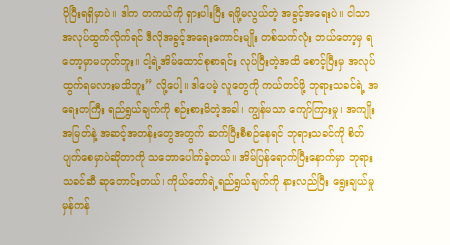ပိုပြီးရရှိမှာပဲ။ ဒါက တကယ်ကို ရှားပါးပြီး ရဖို့မလွယ်တဲ့ အခွင့်အရေးပဲ။ ငါသာ အလုပ်ထွက်လိုက်ရင် ဒီလိုအခွင့်အရေးကောင်းမျိုး တစ်သက်လုံး ဘယ်တော့မှ ရတော့မှာမဟုတ်ဘူး။ ငါ့ရဲ့အိမ်ထောင်စုစာရင်း လုပ်ပြီးတဲ့အထိ စောင့်ပြီးမှ အလုပ်ထွက်ရမလားမသိဘူး” လို့ပေါ့။ ဒါပေမဲ့ လူတွေကို ကယ်တင်ဖို့ ဘုရားသခင်ရဲ့ အရေးတကြီး ရည်ရွယ်ချက်ကို စဉ်းစားမိတဲ့အခါ၊ ကျွန်မသာ ကျော်ကြားမှု၊ အကျိုးအမြတ်နဲ့ အဆင့်အတန်းတွေအတွက် ဆက်ပြီးစီစဉ်နေရင် ဘုရားသခင်ကို စိတ်ပျက်စေမှာပဲဆိုတာကို သဘောပေါက်ခဲ့တယ်။ အိမ်ပြန်ရောက်ပြီးနောက်မှာ ဘုရားသခင်ဆီ ဆုတောင်းတယ်၊ ကိုယ်တော်ရဲ့ရည်ရွယ်ချက်ကို နားလည်ပြီး ရွေးချယ်မှုမှန်ကန်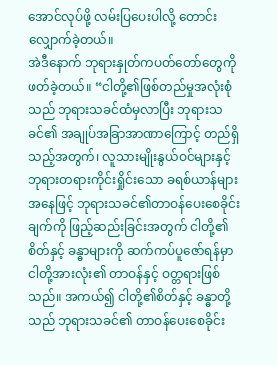အောင်လုပ်ဖို့ လမ်းပြပေးပါလို့ တောင်းလျှောက်ခဲ့တယ်။
အဲဒီနောက် ဘုရားနှုတ်ကပတ်တော်တွေကို ဖတ်ခဲ့တယ်။ “ငါတို့၏ဖြစ်တည်မှုအလုံးစုံသည် ဘုရားသခင်ထံမှလာပြီး ဘုရားသခင်၏ အချုပ်အခြာအာဏာကြောင့် တည်ရှိသည့်အတွက်၊ လူသားမျိုးနွယ်ဝင်များနှင့် ဘုရားတရားကိုင်းရှိုင်းသော ခရစ်ယာန်များ အနေဖြင့် ဘုရားသခင်၏တာဝန်ပေးစေခိုင်းချက်ကို ဖြည့်ဆည်းခြင်းအတွက် ငါတို့၏ စိတ်နှင့် ခန္ဓာများကို ဆက်ကပ်ပူဇော်ရန်မှာ ငါတို့အားလုံး၏ တာဝန်နှင့် ဝတ္တရားဖြစ်သည်။ အကယ်၍ ငါတို့၏စိတ်နှင့် ခန္ဓာတို့သည် ဘုရားသခင်၏ တာဝန်ပေးစေခိုင်း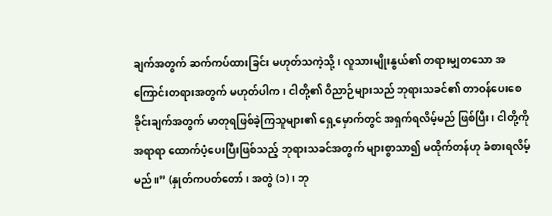ချက်အတွက် ဆက်ကပ်ထားခြင်း မဟုတ်သကဲ့သို့၊ လူသားမျိုးနွယ်၏ တရားမျှတသော အကြောင်းတရားအတွက် မဟုတ်ပါက၊ ငါတို့၏ ဝိညာဉ်များသည် ဘုရားသခင်၏ တာဝန်ပေးစေခိုင်းချက်အတွက် မာတုရဖြစ်ခဲ့ကြသူများ၏ ရှေ့မှောက်တွင် အရှက်ရလိမ့်မည် ဖြစ်ပြီး၊ ငါတို့ကို အရာရာ ထောက်ပံ့ပေးပြီးဖြစ်သည့် ဘုရားသခင်အတွက် များစွာသာ၍ မထိုက်တန်ဟု ခံစားရလိမ့်မည်။” (နှုတ်ကပတ်တော်၊ အတွဲ (၁)၊ ဘု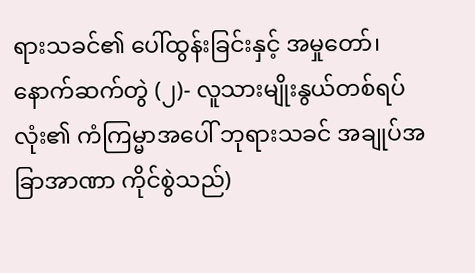ရားသခင်၏ ပေါ်ထွန်းခြင်းနှင့် အမှုတော်၊ နောက်ဆက်တွဲ (၂)- လူသားမျိုးနွယ်တစ်ရပ်လုံး၏ ကံကြမ္မာအပေါ် ဘုရားသခင် အချုပ်အခြာအာဏာ ကိုင်စွဲသည်)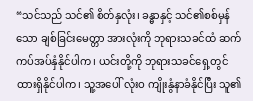“သင်သည် သင်၏ စိတ်နှလုံး၊ ခန္ဓာနှင့် သင်၏စစ်မှန်သော ချစ်ခြင်းမေတ္တာ အားလုံးကို ဘုရားသခင်ထံ ဆက်ကပ်အပ်နှံနိုင်ပါက၊ ယင်းတို့ကို ဘုရားသခင်ရှေ့တွင် ထားရှိနိုင်ပါက၊ သူ့အပေါ် လုံးဝ ကျိုးနွံနာခံနိုင်ပြီး သူ၏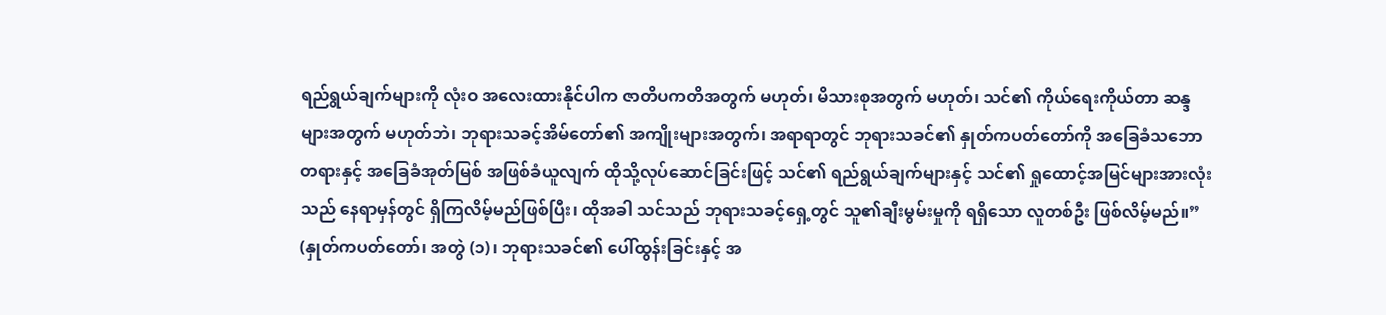ရည်ရွယ်ချက်များကို လုံးဝ အလေးထားနိုင်ပါက ဇာတိပကတိအတွက် မဟုတ်၊ မိသားစုအတွက် မဟုတ်၊ သင်၏ ကိုယ်ရေးကိုယ်တာ ဆန္ဒများအတွက် မဟုတ်ဘဲ၊ ဘုရားသခင့်အိမ်တော်၏ အကျိုးများအတွက်၊ အရာရာတွင် ဘုရားသခင်၏ နှုတ်ကပတ်တော်ကို အခြေခံသဘောတရားနှင့် အခြေခံအုတ်မြစ် အဖြစ်ခံယူလျက် ထိုသို့လုပ်ဆောင်ခြင်းဖြင့် သင်၏ ရည်ရွယ်ချက်များနှင့် သင်၏ ရှုထောင့်အမြင်များအားလုံးသည် နေရာမှန်တွင် ရှိကြလိမ့်မည်ဖြစ်ပြီး၊ ထိုအခါ သင်သည် ဘုရားသခင့်ရှေ့တွင် သူ၏ချီးမွမ်းမှုကို ရရှိသော လူတစ်ဦး ဖြစ်လိမ့်မည်။” (နှုတ်ကပတ်တော်၊ အတွဲ (၁)၊ ဘုရားသခင်၏ ပေါ်ထွန်းခြင်းနှင့် အ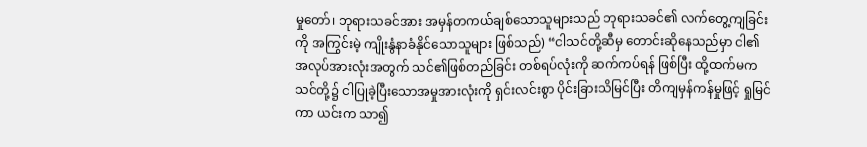မှုတော်၊ ဘုရားသခင်အား အမှန်တကယ်ချစ်သောသူများသည် ဘုရားသခင်၏ လက်တွေ့ကျခြင်းကို အကြွင်းမဲ့ ကျိုးနွံနာခံနိုင်သောသူများ ဖြစ်သည်) “ငါသင်တို့ဆီမှ တောင်းဆိုနေသည်မှာ ငါ၏အလုပ်အားလုံးအတွက် သင်၏ဖြစ်တည်ခြင်း တစ်ရပ်လုံးကို ဆက်ကပ်ရန် ဖြစ်ပြီး ထို့ထက်မက သင်တို့၌ ငါပြုခဲ့ပြီးသောအမှုအားလုံးကို ရှင်းလင်းစွာ ပိုင်းခြားသိမြင်ပြီး တိကျမှန်ကန်မှုဖြင့် ရှုမြင်ကာ ယင်းက သာ၍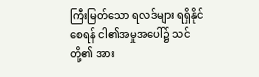ကြီးမြတ်သော ရလဒ်များ ရရှိနိုင်စေရန် ငါ၏အမှုအပေါ်၌ သင်တို့၏ အား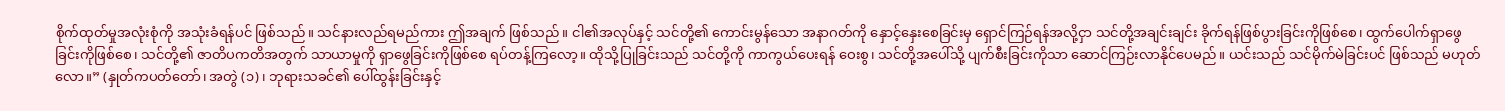စိုက်ထုတ်မှုအလုံးစုံကို အသုံးခံရန်ပင် ဖြစ်သည်။ သင်နားလည်ရမည်ကား ဤအချက် ဖြစ်သည်။ ငါ၏အလုပ်နှင့် သင်တို့၏ ကောင်းမွန်သော အနာဂတ်ကို နှောင့်နှေးစေခြင်းမှ ရှောင်ကြဉ်ရန်အလို့ငှာ သင်တို့အချင်းချင်း ခိုက်ရန်ဖြစ်ပွားခြင်းကိုဖြစ်စေ၊ ထွက်ပေါက်ရှာဖွေခြင်းကိုဖြစ်စေ၊ သင်တို့၏ ဇာတိပကတိအတွက် သာယာမှုကို ရှာဖွေခြင်းကိုဖြစ်စေ ရပ်တန့်ကြလော့။ ထိုသို့ပြုခြင်းသည် သင်တို့ကို ကာကွယ်ပေးရန် ဝေးစွ၊ သင်တို့အပေါ်သို့ ပျက်စီးခြင်းကိုသာ ဆောင်ကြဉ်းလာနိုင်ပေမည်။ ယင်းသည် သင်မိုက်မဲခြင်းပင် ဖြစ်သည် မဟုတ်လော။” (နှုတ်ကပတ်တော်၊ အတွဲ (၁)၊ ဘုရားသခင်၏ ပေါ်ထွန်းခြင်းနှင့်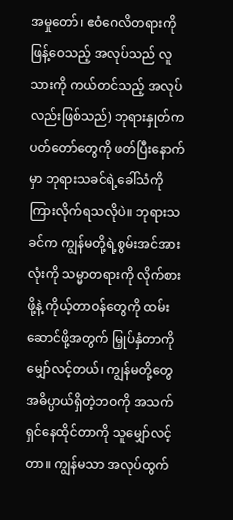အမှုတော်၊ ဧဝံဂေလိတရားကို ဖြန့်ဝေသည့် အလုပ်သည် လူသားကို ကယ်တင်သည့် အလုပ်လည်းဖြစ်သည်) ဘုရားနှုတ်ကပတ်တော်တွေကို ဖတ်ပြီးနောက်မှာ ဘုရားသခင်ရဲ့ခေါ်သံကို ကြားလိုက်ရသလိုပဲ။ ဘုရားသခင်က ကျွန်မတို့ရဲ့စွမ်းအင်အားလုံးကို သမ္မာတရားကို လိုက်စားဖို့နဲ့ ကိုယ့်တာဝန်တွေကို ထမ်းဆောင်ဖို့အတွက် မြှုပ်နှံတာကို မျှော်လင့်တယ်၊ ကျွန်မတို့တွေ အဓိပ္ပာယ်ရှိတဲ့ဘဝကို အသက်ရှင်နေထိုင်တာကို သူမျှော်လင့်တာ။ ကျွန်မသာ အလုပ်ထွက်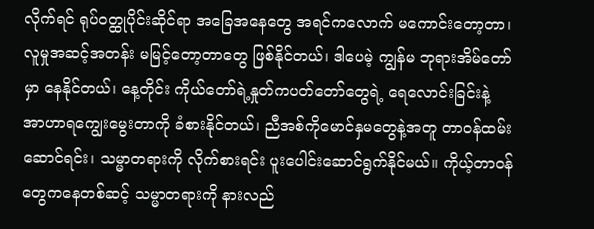လိုက်ရင် ရုပ်ဝတ္ထုပိုင်းဆိုင်ရာ အခြေအနေတွေ အရင်ကလောက် မကောင်းတော့တာ၊ လူမှုအဆင့်အတန်း မမြင့်တော့တာတွေ ဖြစ်နိုင်တယ်၊ ဒါပေမဲ့ ကျွန်မ ဘုရားအိမ်တော်မှာ နေနိုင်တယ်၊ နေ့တိုင်း ကိုယ်တော်ရဲ့နှုတ်ကပတ်တော်တွေရဲ့ ရေလောင်းခြင်းနဲ့ အာဟာရကျွေးမွေးတာကို ခံစားနိုင်တယ်၊ ညီအစ်ကိုမောင်နှမတွေနဲ့အတူ တာဝန်ထမ်းဆောင်ရင်း၊ သမ္မာတရားကို လိုက်စားရင်း ပူးပေါင်းဆောင်ရွက်နိုင်မယ်။ ကိုယ့်တာဝန်တွေကနေတစ်ဆင့် သမ္မာတရားကို နားလည်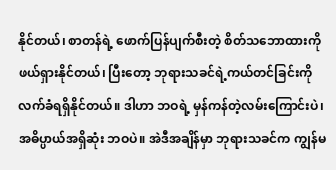နိုင်တယ်၊ စာတန်ရဲ့ ဖောက်ပြန်ပျက်စီးတဲ့ စိတ်သဘောထားကို ဖယ်ရှားနိုင်တယ်၊ ပြီးတော့ ဘုရားသခင်ရဲ့ကယ်တင်ခြင်းကို လက်ခံရရှိနိုင်တယ်။ ဒါဟာ ဘဝရဲ့ မှန်ကန်တဲ့လမ်းကြောင်းပဲ၊ အဓိပ္ပာယ်အရှိဆုံး ဘဝပဲ။ အဲဒီအချိန်မှာ ဘုရားသခင်က ကျွန်မ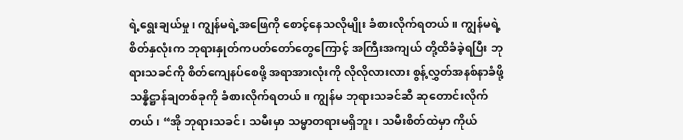ရဲ့ရွေးချယ်မှု၊ ကျွန်မရဲ့အဖြေကို စောင့်နေသလိုမျိုး ခံစားလိုက်ရတယ်။ ကျွန်မရဲ့စိတ်နှလုံးက ဘုရားနှုတ်ကပတ်တော်တွေကြောင့် အကြီးအကျယ် တို့ထိခံခဲ့ရပြီး ဘုရားသခင်ကို စိတ်ကျေနပ်စေဖို့ အရာအားလုံးကို လိုလိုလားလား စွန့်လွှတ်အနစ်နာခံဖို့ သန္နိဋ္ဌာန်ချတစ်ခုကို ခံစားလိုက်ရတယ်။ ကျွန်မ ဘုရားသခင်ဆီ ဆုတောင်းလိုက်တယ်၊ “အို ဘုရားသခင်၊ သမီးမှာ သမ္မာတရားမရှိဘူး၊ သမီးစိတ်ထဲမှာ ကိုယ်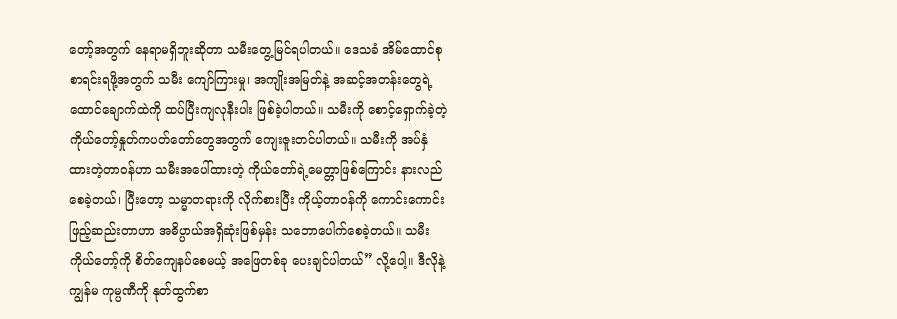တော့်အတွက် နေရာမရှိဘူးဆိုတာ သမီးတွေ့မြင်ရပါတယ်။ ဒေသခံ အိမ်ထောင်စုစာရင်းရဖို့အတွက် သမီး ကျော်ကြားမှု၊ အကျိုးအမြတ်နဲ့ အဆင့်အတန်းတွေရဲ့ ထောင်ချောက်ထဲကို ထပ်ပြီးကျလုနီးပါး ဖြစ်ခဲ့ပါတယ်။ သမီးကို စောင့်ရှောက်ခဲ့တဲ့ ကိုယ်တော့်နှုတ်ကပတ်တော်တွေအတွက် ကျေးဇူးတင်ပါတယ်။ သမီးကို အပ်နှံထားတဲ့တာဝန်ဟာ သမီးအပေါ်ထားတဲ့ ကိုယ်တော်ရဲ့မေတ္တာဖြစ်ကြောင်း နားလည်စေခဲ့တယ်၊ ပြီးတော့ သမ္မာတရားကို လိုက်စားပြီး ကိုယ့်တာဝန်ကို ကောင်းကောင်း ဖြည့်ဆည်းတာဟာ အဓိပ္ပာယ်အရှိဆုံးဖြစ်မှန်း သဘောပေါက်စေခဲ့တယ်။ သမီး ကိုယ်တော့်ကို စိတ်ကျေနပ်စေမယ့် အဖြေတစ်ခု ပေးချင်ပါတယ်” လို့ပေါ့။ ဒီလိုနဲ့ ကျွန်မ ကုမ္ပဏီကို နုတ်ထွက်စာ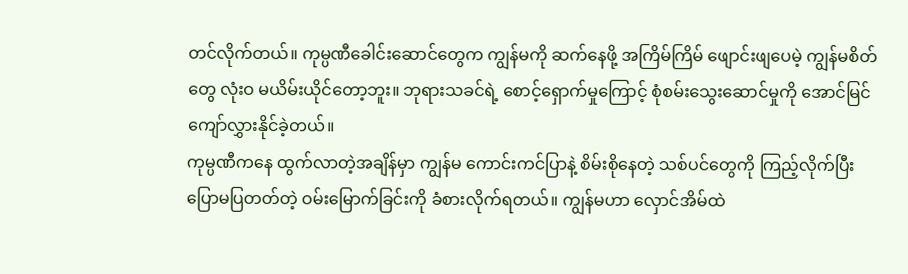တင်လိုက်တယ်။ ကုမ္ပဏီခေါင်းဆောင်တွေက ကျွန်မကို ဆက်နေဖို့ အကြိမ်ကြိမ် ဖျောင်းဖျပေမဲ့ ကျွန်မစိတ်တွေ လုံးဝ မယိမ်းယိုင်တော့ဘူး။ ဘုရားသခင်ရဲ့ စောင့်ရှောက်မှုကြောင့် စုံစမ်းသွေးဆောင်မှုကို အောင်မြင်ကျော်လွှားနိုင်ခဲ့တယ်။
ကုမ္ပဏီကနေ ထွက်လာတဲ့အချိန်မှာ ကျွန်မ ကောင်းကင်ပြာနဲ့ စိမ်းစိုနေတဲ့ သစ်ပင်တွေကို ကြည့်လိုက်ပြီး ပြောမပြတတ်တဲ့ ဝမ်းမြောက်ခြင်းကို ခံစားလိုက်ရတယ်။ ကျွန်မဟာ လှောင်အိမ်ထဲ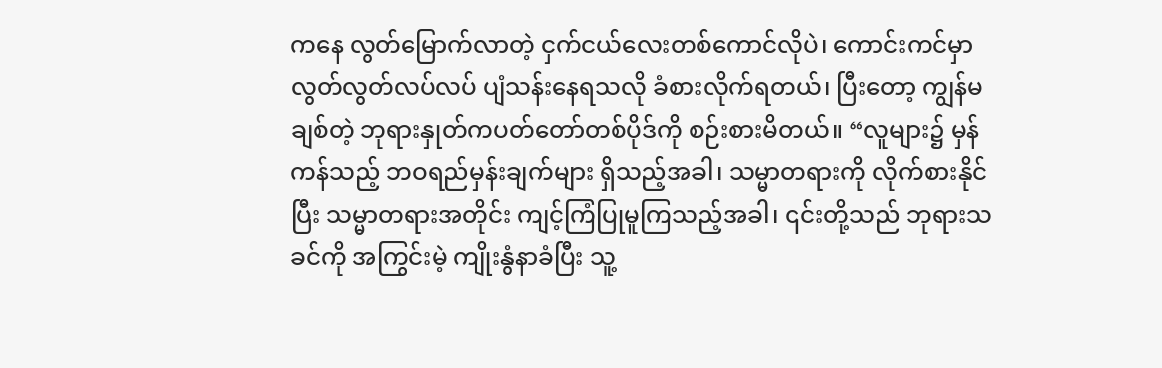ကနေ လွတ်မြောက်လာတဲ့ ငှက်ငယ်လေးတစ်ကောင်လိုပဲ၊ ကောင်းကင်မှာ လွတ်လွတ်လပ်လပ် ပျံသန်းနေရသလို ခံစားလိုက်ရတယ်၊ ပြီးတော့ ကျွန်မချစ်တဲ့ ဘုရားနှုတ်ကပတ်တော်တစ်ပိုဒ်ကို စဉ်းစားမိတယ်။ “လူများ၌ မှန်ကန်သည့် ဘဝရည်မှန်းချက်များ ရှိသည့်အခါ၊ သမ္မာတရားကို လိုက်စားနိုင်ပြီး သမ္မာတရားအတိုင်း ကျင့်ကြံပြုမူကြသည့်အခါ၊ ၎င်းတို့သည် ဘုရားသခင်ကို အကြွင်းမဲ့ ကျိုးနွံနာခံပြီး သူ့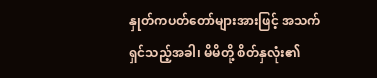နှုတ်ကပတ်တော်များအားဖြင့် အသက်ရှင်သည့်အခါ၊ မိမိတို့ စိတ်နှလုံး၏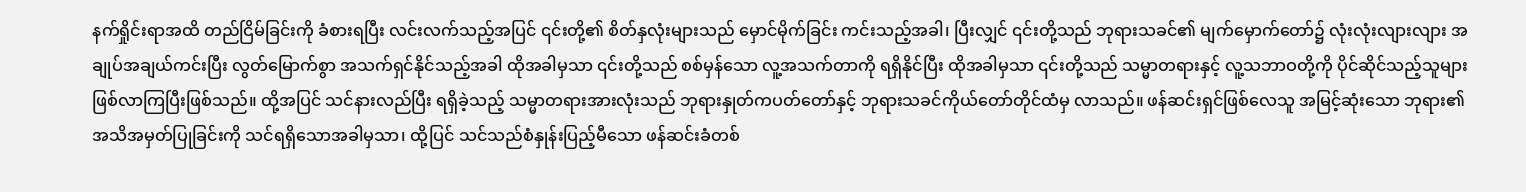နက်ရှိုင်းရာအထိ တည်ငြိမ်ခြင်းကို ခံစားရပြီး လင်းလက်သည့်အပြင် ၎င်းတို့၏ စိတ်နှလုံးများသည် မှောင်မိုက်ခြင်း ကင်းသည့်အခါ၊ ပြီးလျှင် ၎င်းတို့သည် ဘုရားသခင်၏ မျက်မှောက်တော်၌ လုံးလုံးလျားလျား အချုပ်အချယ်ကင်းပြီး လွတ်မြောက်စွာ အသက်ရှင်နိုင်သည့်အခါ ထိုအခါမှသာ ၎င်းတို့သည် စစ်မှန်သော လူ့အသက်တာကို ရရှိနိုင်ပြီး ထိုအခါမှသာ ၎င်းတို့သည် သမ္မာတရားနှင့် လူ့သဘာဝတို့ကို ပိုင်ဆိုင်သည့်သူများ ဖြစ်လာကြပြီးဖြစ်သည်။ ထို့အပြင် သင်နားလည်ပြီး ရရှိခဲ့သည့် သမ္မာတရားအားလုံးသည် ဘုရားနှုတ်ကပတ်တော်နှင့် ဘုရားသခင်ကိုယ်တော်တိုင်ထံမှ လာသည်။ ဖန်ဆင်းရှင်ဖြစ်လေသူ အမြင့်ဆုံးသော ဘုရား၏ အသိအမှတ်ပြုခြင်းကို သင်ရရှိသောအခါမှသာ၊ ထို့ပြင် သင်သည်စံနှုန်းပြည့်မီသော ဖန်ဆင်းခံတစ်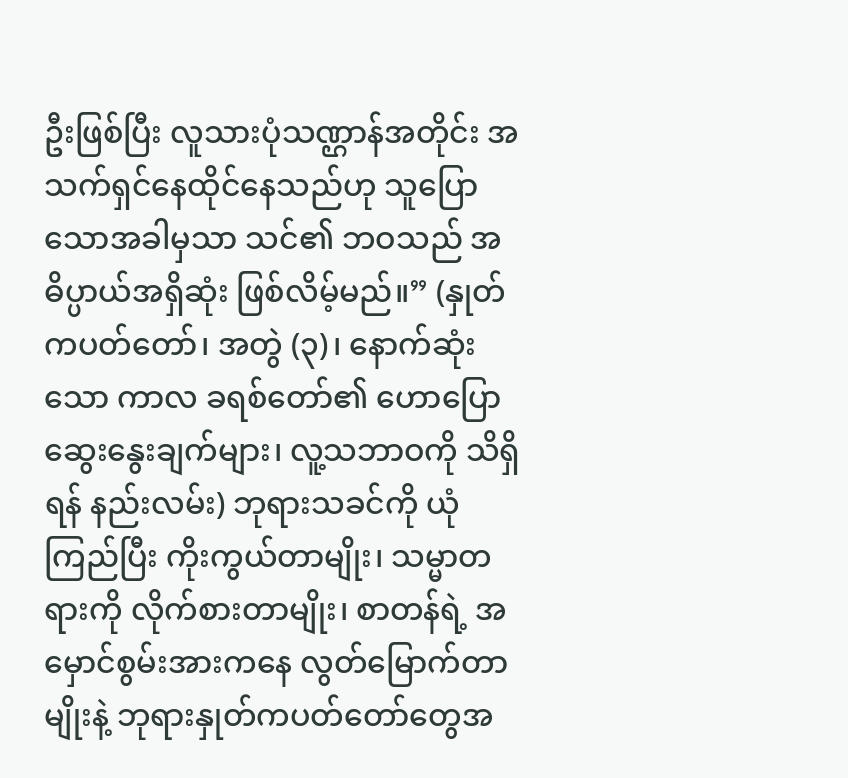ဦးဖြစ်ပြီး လူသားပုံသဏ္ဌာန်အတိုင်း အသက်ရှင်နေထိုင်နေသည်ဟု သူပြောသောအခါမှသာ သင်၏ ဘဝသည် အဓိပ္ပာယ်အရှိဆုံး ဖြစ်လိမ့်မည်။” (နှုတ်ကပတ်တော်၊ အတွဲ (၃)၊ နောက်ဆုံးသော ကာလ ခရစ်တော်၏ ဟောပြောဆွေးနွေးချက်များ၊ လူ့သဘာဝကို သိရှိရန် နည်းလမ်း) ဘုရားသခင်ကို ယုံကြည်ပြီး ကိုးကွယ်တာမျိုး၊ သမ္မာတရားကို လိုက်စားတာမျိုး၊ စာတန်ရဲ့ အမှောင်စွမ်းအားကနေ လွတ်မြောက်တာမျိုးနဲ့ ဘုရားနှုတ်ကပတ်တော်တွေအ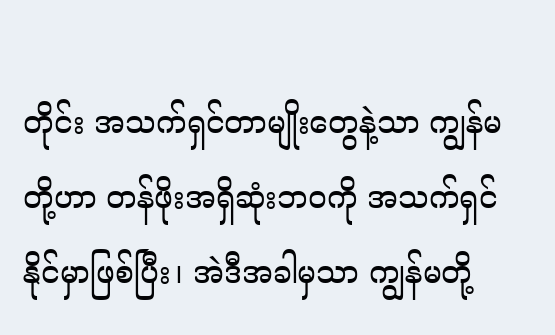တိုင်း အသက်ရှင်တာမျိုးတွေနဲ့သာ ကျွန်မတို့ဟာ တန်ဖိုးအရှိဆုံးဘဝကို အသက်ရှင်နိုင်မှာဖြစ်ပြီး၊ အဲဒီအခါမှသာ ကျွန်မတို့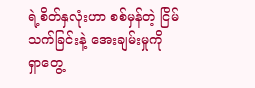ရဲ့စိတ်နှလုံးဟာ စစ်မှန်တဲ့ ငြိမ်သက်ခြင်းနဲ့ အေးချမ်းမှုကို ရှာတွေ့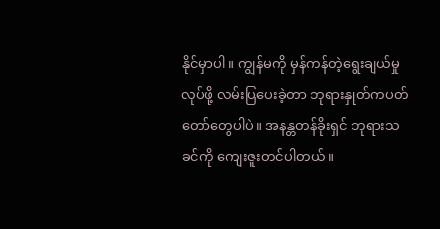နိုင်မှာပါ။ ကျွန်မကို မှန်ကန်တဲ့ရွေးချယ်မှုလုပ်ဖို့ လမ်းပြပေးခဲ့တာ ဘုရားနှုတ်ကပတ်တော်တွေပါပဲ။ အနန္တတန်ခိုးရှင် ဘုရားသခင်ကို ကျေးဇူးတင်ပါတယ်။